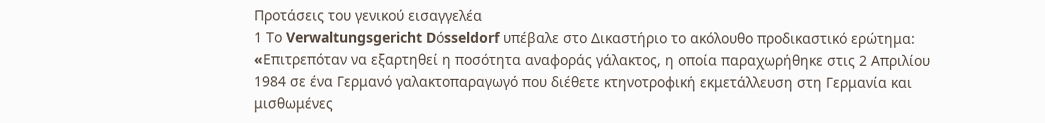Προτάσεις του γενικού εισαγγελέα
1 Το Verwaltungsgericht Dόsseldorf υπέβαλε στο Δικαστήριο το ακόλουθο προδικαστικό ερώτημα:
«Eπιτρεπόταν να εξαρτηθεί η ποσότητα αναφοράς γάλακτος, η οποία παραχωρήθηκε στις 2 Απριλίου 1984 σε ένα Γερμανό γαλακτοπαραγωγό που διέθετε κτηνοτροφική εκμετάλλευση στη Γερμανία και μισθωμένες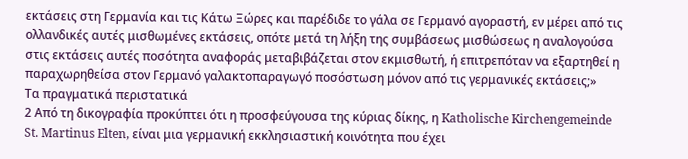εκτάσεις στη Γερμανία και τις Κάτω Ξώρες και παρέδιδε το γάλα σε Γερμανό αγοραστή, εν μέρει από τις ολλανδικές αυτές μισθωμένες εκτάσεις, οπότε μετά τη λήξη της συμβάσεως μισθώσεως η αναλογούσα στις εκτάσεις αυτές ποσότητα αναφοράς μεταβιβάζεται στον εκμισθωτή, ή επιτρεπόταν να εξαρτηθεί η παραχωρηθείσα στον Γερμανό γαλακτοπαραγωγό ποσόστωση μόνον από τις γερμανικές εκτάσεις;»
Τα πραγματικά περιστατικά
2 Από τη δικογραφία προκύπτει ότι η προσφεύγουσα της κύριας δίκης, η Katholische Kirchengemeinde St. Martinus Elten, είναι μια γερμανική εκκλησιαστική κοινότητα που έχει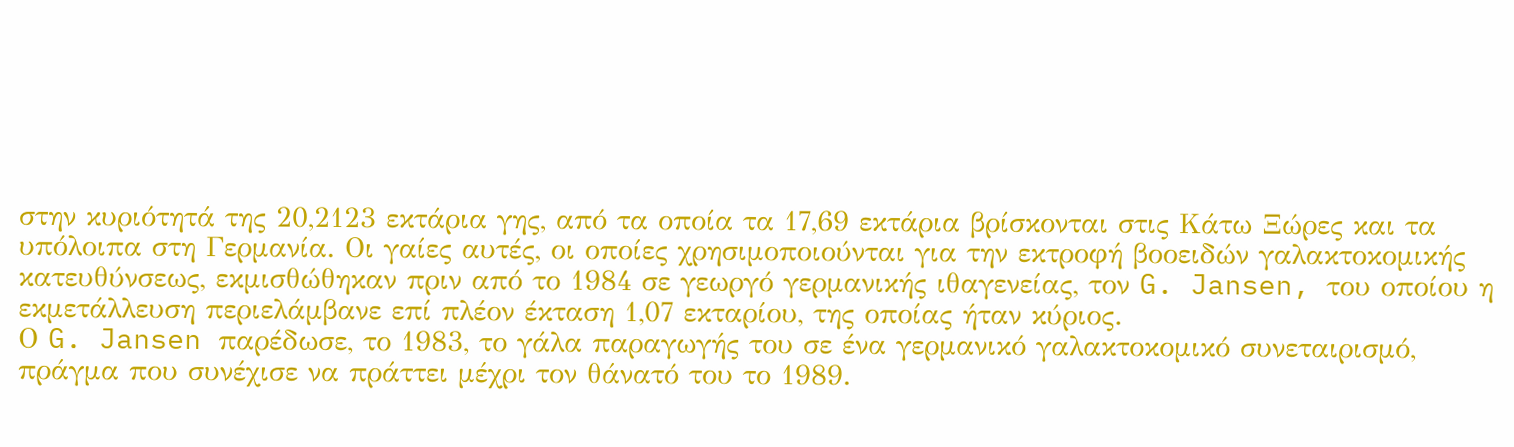στην κυριότητά της 20,2123 εκτάρια γης, από τα οποία τα 17,69 εκτάρια βρίσκονται στις Κάτω Ξώρες και τα υπόλοιπα στη Γερμανία. Οι γαίες αυτές, οι οποίες χρησιμοποιούνται για την εκτροφή βοοειδών γαλακτοκομικής κατευθύνσεως, εκμισθώθηκαν πριν από το 1984 σε γεωργό γερμανικής ιθαγενείας, τον G. Jansen, του οποίου η εκμετάλλευση περιελάμβανε επί πλέον έκταση 1,07 εκταρίου, της οποίας ήταν κύριος.
Ο G. Jansen παρέδωσε, το 1983, το γάλα παραγωγής του σε ένα γερμανικό γαλακτοκομικό συνεταιρισμό, πράγμα που συνέχισε να πράττει μέχρι τον θάνατό του το 1989.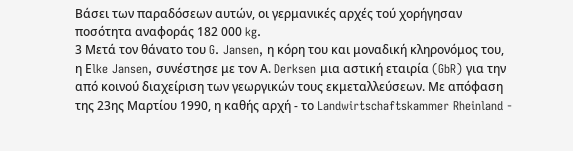Βάσει των παραδόσεων αυτών, οι γερμανικές αρχές τού χορήγησαν ποσότητα αναφοράς 182 000 kg.
3 Μετά τον θάνατο του G. Jansen, η κόρη του και μοναδική κληρονόμος του, η Εlke Jansen, συνέστησε με τον Α. Derksen μια αστική εταιρία (GbR) για την από κοινού διαχείριση των γεωργικών τους εκμεταλλεύσεων. Με απόφαση της 23ης Μαρτίου 1990, η καθής αρχή - το Landwirtschaftskammer Rheinland -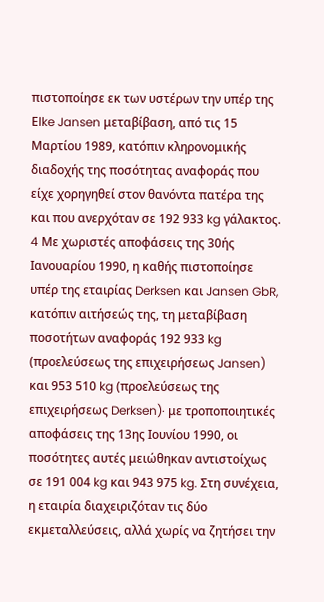πιστοποίησε εκ των υστέρων την υπέρ της Εlke Jansen μεταβίβαση, από τις 15 Μαρτίου 1989, κατόπιν κληρονομικής διαδοχής της ποσότητας αναφοράς που είχε χορηγηθεί στον θανόντα πατέρα της και που ανερχόταν σε 192 933 kg γάλακτος.
4 Mε χωριστές αποφάσεις της 30ής Ιανουαρίου 1990, η καθής πιστοποίησε υπέρ της εταιρίας Derksen και Jansen GbR, κατόπιν αιτήσεώς της, τη μεταβίβαση ποσοτήτων αναφοράς 192 933 kg (προελεύσεως της επιχειρήσεως Jansen) και 953 510 kg (προελεύσεως της επιχειρήσεως Derksen)· με τροποποιητικές αποφάσεις της 13ης Ιουνίου 1990, οι ποσότητες αυτές μειώθηκαν αντιστοίχως σε 191 004 kg και 943 975 kg. Στη συνέχεια, η εταιρία διαχειριζόταν τις δύο εκμεταλλεύσεις, αλλά χωρίς να ζητήσει την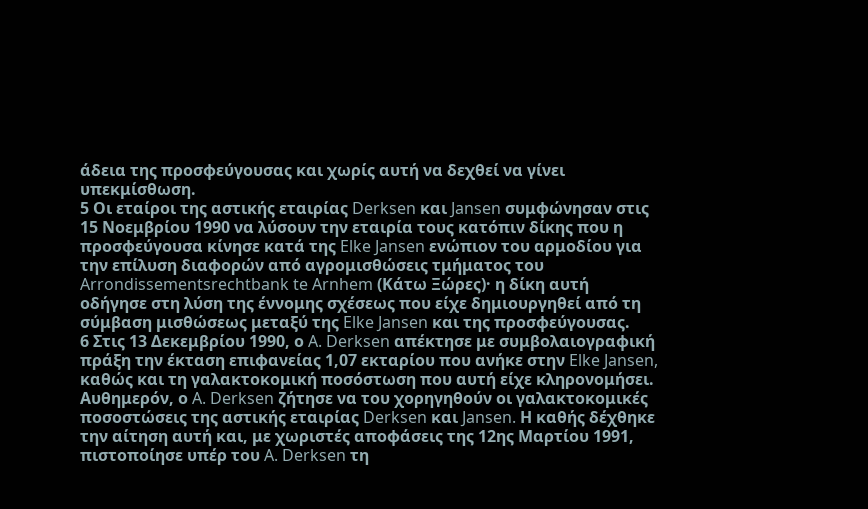άδεια της προσφεύγουσας και χωρίς αυτή να δεχθεί να γίνει υπεκμίσθωση.
5 Οι εταίροι της αστικής εταιρίας Derksen και Jansen συμφώνησαν στις 15 Νοεμβρίου 1990 να λύσουν την εταιρία τους κατόπιν δίκης που η προσφεύγουσα κίνησε κατά της Elke Jansen ενώπιον του αρμοδίου για την επίλυση διαφορών από αγρομισθώσεις τμήματος του Arrondissementsrechtbank te Arnhem (Κάτω Ξώρες)· η δίκη αυτή οδήγησε στη λύση της έννομης σχέσεως που είχε δημιουργηθεί από τη σύμβαση μισθώσεως μεταξύ της Elke Jansen και της προσφεύγουσας.
6 Στις 13 Δεκεμβρίου 1990, ο A. Derksen απέκτησε με συμβολαιογραφική πράξη την έκταση επιφανείας 1,07 εκταρίου που ανήκε στην Elke Jansen, καθώς και τη γαλακτοκομική ποσόστωση που αυτή είχε κληρονομήσει. Αυθημερόν, ο A. Derksen ζήτησε να του χορηγηθούν οι γαλακτοκομικές ποσοστώσεις της αστικής εταιρίας Derksen και Jansen. Η καθής δέχθηκε την αίτηση αυτή και, με χωριστές αποφάσεις της 12ης Μαρτίου 1991, πιστοποίησε υπέρ του A. Derksen τη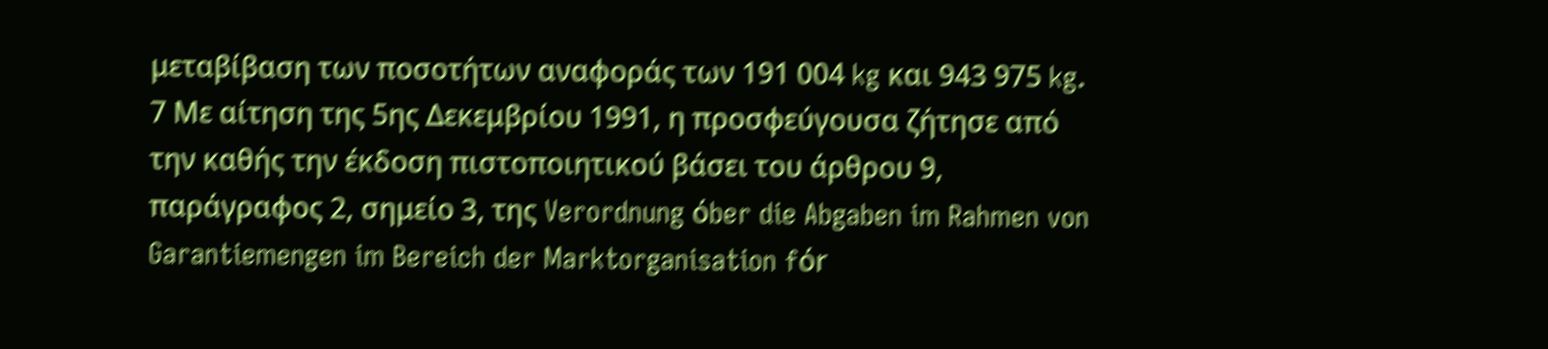μεταβίβαση των ποσοτήτων αναφοράς των 191 004 kg και 943 975 kg.
7 Με αίτηση της 5ης Δεκεμβρίου 1991, η προσφεύγουσα ζήτησε από την καθής την έκδοση πιστοποιητικού βάσει του άρθρου 9, παράγραφος 2, σημείο 3, της Verordnung όber die Abgaben im Rahmen von Garantiemengen im Bereich der Marktorganisation fόr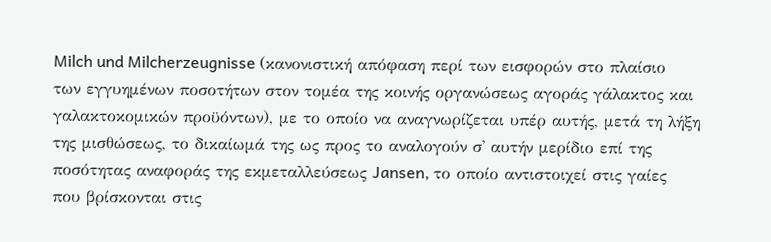Milch und Milcherzeugnisse (κανονιστική απόφαση περί των εισφορών στο πλαίσιο των εγγυημένων ποσοτήτων στον τομέα της κοινής οργανώσεως αγοράς γάλακτος και γαλακτοκομικών προϋόντων), με το οποίο να αναγνωρίζεται υπέρ αυτής, μετά τη λήξη της μισθώσεως, το δικαίωμά της ως προς το αναλογούν σ' αυτήν μερίδιο επί της ποσότητας αναφοράς της εκμεταλλεύσεως Jansen, το οποίο αντιστοιχεί στις γαίες που βρίσκονται στις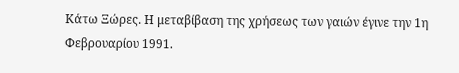Κάτω Ξώρες. Η μεταβίβαση της χρήσεως των γαιών έγινε την 1η Φεβρουαρίου 1991.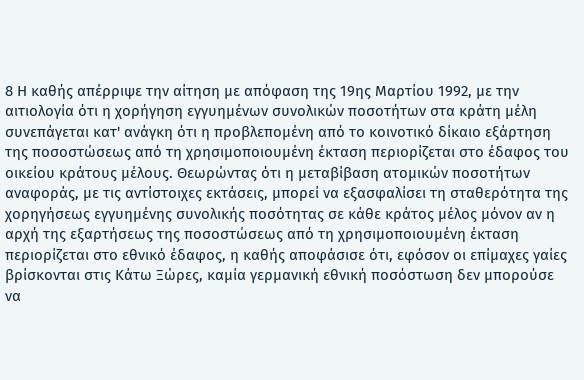8 Η καθής απέρριψε την αίτηση με απόφαση της 19ης Μαρτίου 1992, με την αιτιολογία ότι η χορήγηση εγγυημένων συνολικών ποσοτήτων στα κράτη μέλη συνεπάγεται κατ' ανάγκη ότι η προβλεπομένη από το κοινοτικό δίκαιο εξάρτηση της ποσοστώσεως από τη χρησιμοποιουμένη έκταση περιορίζεται στο έδαφος του οικείου κράτους μέλους. Θεωρώντας ότι η μεταβίβαση ατομικών ποσοτήτων αναφοράς, με τις αντίστοιχες εκτάσεις, μπορεί να εξασφαλίσει τη σταθερότητα της χορηγήσεως εγγυημένης συνολικής ποσότητας σε κάθε κράτος μέλος μόνον αν η αρχή της εξαρτήσεως της ποσοστώσεως από τη χρησιμοποιουμένη έκταση περιορίζεται στο εθνικό έδαφος, η καθής αποφάσισε ότι, εφόσον οι επίμαχες γαίες βρίσκονται στις Κάτω Ξώρες, καμία γερμανική εθνική ποσόστωση δεν μπορούσε να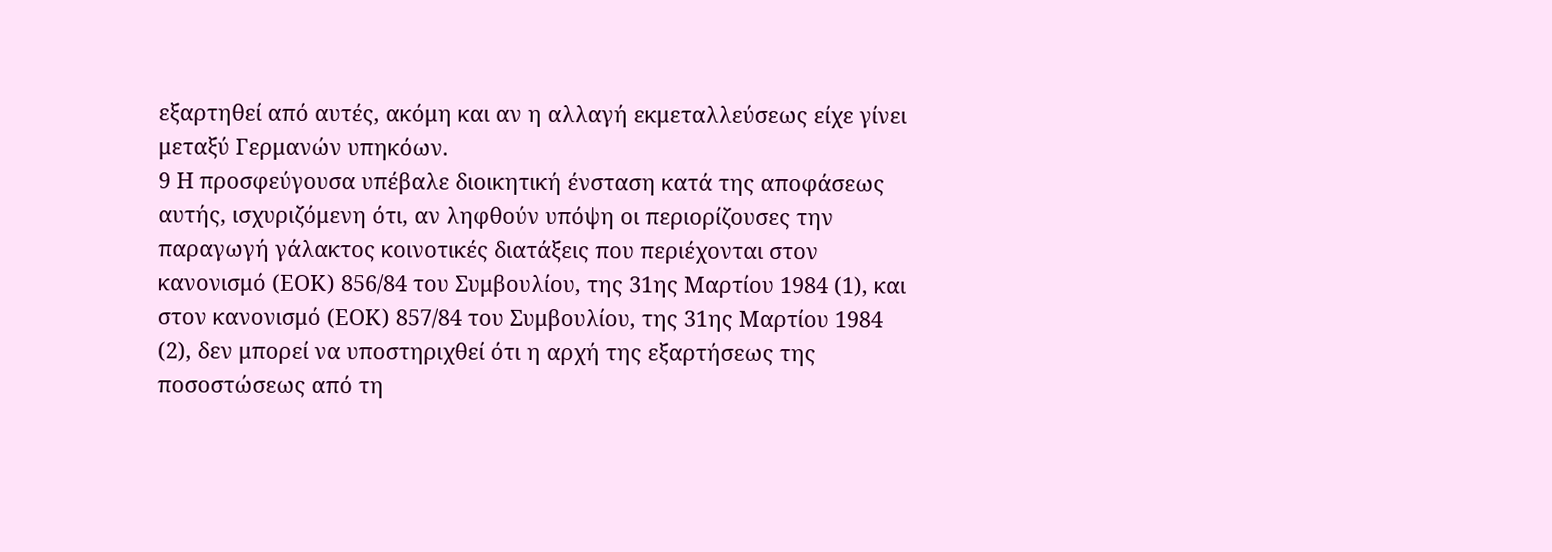εξαρτηθεί από αυτές, ακόμη και αν η αλλαγή εκμεταλλεύσεως είχε γίνει μεταξύ Γερμανών υπηκόων.
9 Η προσφεύγουσα υπέβαλε διοικητική ένσταση κατά της αποφάσεως αυτής, ισχυριζόμενη ότι, αν ληφθούν υπόψη οι περιορίζουσες την παραγωγή γάλακτος κοινοτικές διατάξεις που περιέχονται στον κανονισμό (ΕΟΚ) 856/84 του Συμβουλίου, της 31ης Μαρτίου 1984 (1), και στον κανονισμό (ΕΟΚ) 857/84 του Συμβουλίου, της 31ης Μαρτίου 1984 (2), δεν μπορεί να υποστηριχθεί ότι η αρχή της εξαρτήσεως της ποσοστώσεως από τη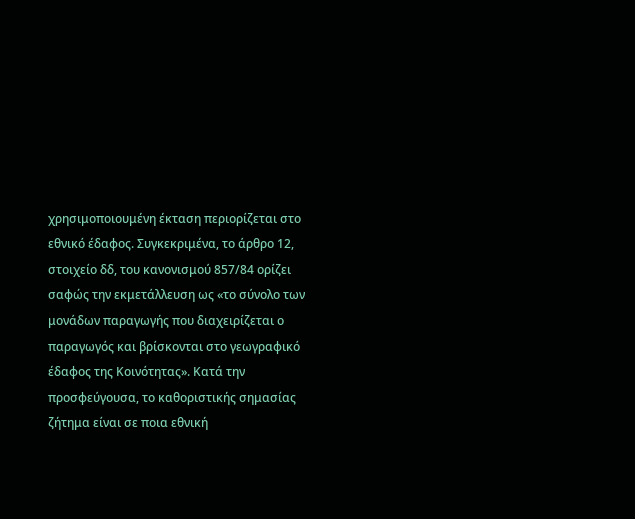χρησιμοποιουμένη έκταση περιορίζεται στο εθνικό έδαφος. Συγκεκριμένα, το άρθρο 12, στοιχείο δδ, του κανονισμού 857/84 ορίζει σαφώς την εκμετάλλευση ως «το σύνολο των μονάδων παραγωγής που διαχειρίζεται ο παραγωγός και βρίσκονται στο γεωγραφικό έδαφος της Κοινότητας». Κατά την προσφεύγουσα, το καθοριστικής σημασίας ζήτημα είναι σε ποια εθνική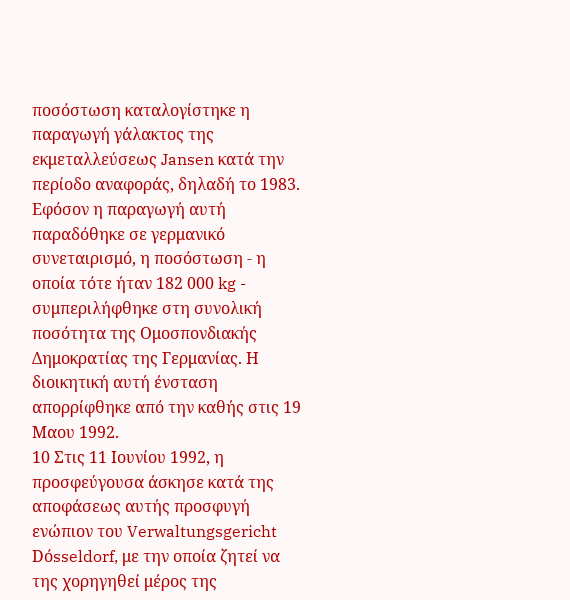ποσόστωση καταλογίστηκε η παραγωγή γάλακτος της εκμεταλλεύσεως Jansen κατά την περίοδο αναφοράς, δηλαδή το 1983. Εφόσον η παραγωγή αυτή παραδόθηκε σε γερμανικό συνεταιρισμό, η ποσόστωση - η οποία τότε ήταν 182 000 kg - συμπεριλήφθηκε στη συνολική ποσότητα της Ομοσπονδιακής Δημοκρατίας της Γερμανίας. Η διοικητική αυτή ένσταση απορρίφθηκε από την καθής στις 19 Μαου 1992.
10 Στις 11 Ιουνίου 1992, η προσφεύγουσα άσκησε κατά της αποφάσεως αυτής προσφυγή ενώπιον του Verwaltungsgericht Dόsseldorf, με την οποία ζητεί να της χορηγηθεί μέρος της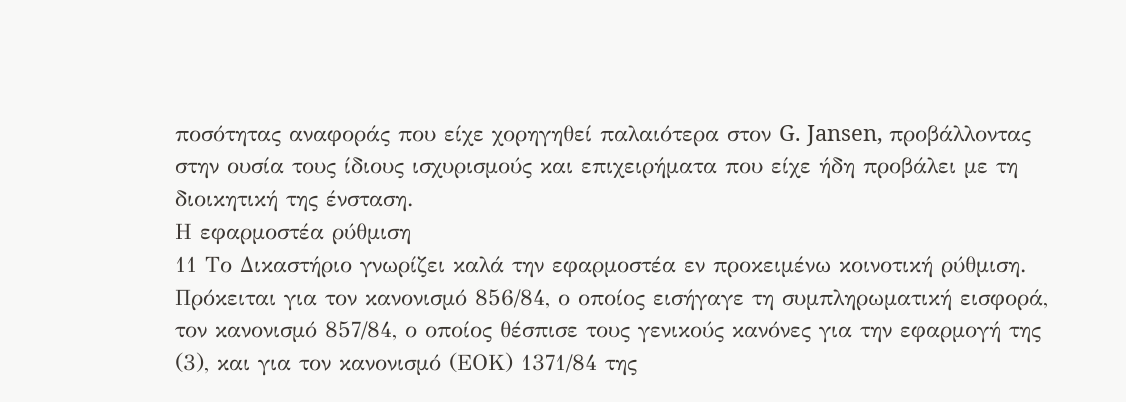ποσότητας αναφοράς που είχε χορηγηθεί παλαιότερα στον G. Jansen, προβάλλοντας στην ουσία τους ίδιους ισχυρισμούς και επιχειρήματα που είχε ήδη προβάλει με τη διοικητική της ένσταση.
Η εφαρμοστέα ρύθμιση
11 Το Δικαστήριο γνωρίζει καλά την εφαρμοστέα εν προκειμένω κοινοτική ρύθμιση. Πρόκειται για τον κανονισμό 856/84, ο οποίος εισήγαγε τη συμπληρωματική εισφορά, τον κανονισμό 857/84, ο οποίος θέσπισε τους γενικούς κανόνες για την εφαρμογή της (3), και για τον κανονισμό (ΕΟΚ) 1371/84 της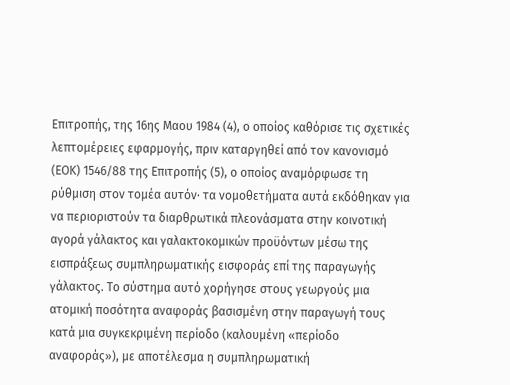Επιτροπής, της 16ης Μαου 1984 (4), ο οποίος καθόρισε τις σχετικές λεπτομέρειες εφαρμογής, πριν καταργηθεί από τον κανονισμό (ΕΟΚ) 1546/88 της Επιτροπής (5), ο οποίος αναμόρφωσε τη ρύθμιση στον τομέα αυτόν· τα νομοθετήματα αυτά εκδόθηκαν για να περιοριστούν τα διαρθρωτικά πλεονάσματα στην κοινοτική αγορά γάλακτος και γαλακτοκομικών προϋόντων μέσω της εισπράξεως συμπληρωματικής εισφοράς επί της παραγωγής γάλακτος. Το σύστημα αυτό χορήγησε στους γεωργούς μια ατομική ποσότητα αναφοράς βασισμένη στην παραγωγή τους κατά μια συγκεκριμένη περίοδο (καλουμένη «περίοδο αναφοράς»), με αποτέλεσμα η συμπληρωματική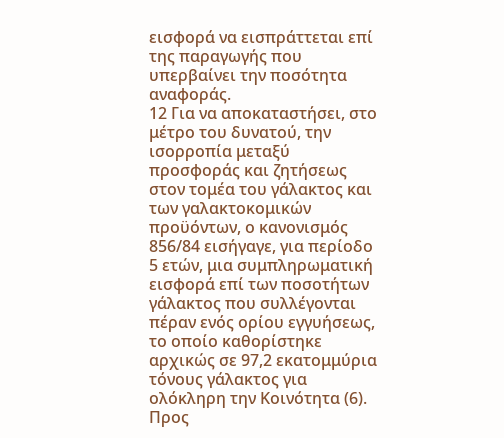εισφορά να εισπράττεται επί της παραγωγής που υπερβαίνει την ποσότητα αναφοράς.
12 Για να αποκαταστήσει, στο μέτρο του δυνατού, την ισορροπία μεταξύ προσφοράς και ζητήσεως στον τομέα του γάλακτος και των γαλακτοκομικών προϋόντων, ο κανονισμός 856/84 εισήγαγε, για περίοδο 5 ετών, μια συμπληρωματική εισφορά επί των ποσοτήτων γάλακτος που συλλέγονται πέραν ενός ορίου εγγυήσεως, το οποίο καθορίστηκε αρχικώς σε 97,2 εκατομμύρια τόνους γάλακτος για ολόκληρη την Κοινότητα (6). Προς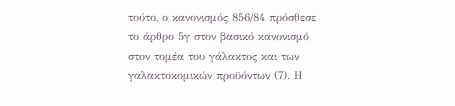τούτο, ο κανονισμός 856/84 πρόσθεσε το άρθρο 5γ στον βασικό κανονισμό στον τομέα του γάλακτος και των γαλακτοκομικών προϋόντων (7). Η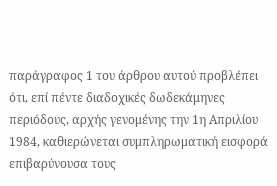παράγραφος 1 του άρθρου αυτού προβλέπει ότι, επί πέντε διαδοχικές δωδεκάμηνες περιόδους, αρχής γενομένης την 1η Απριλίου 1984, καθιερώνεται συμπληρωματική εισφορά επιβαρύνουσα τους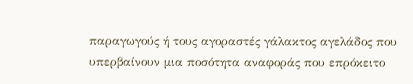παραγωγούς ή τους αγοραστές γάλακτος αγελάδος που υπερβαίνουν μια ποσότητα αναφοράς που επρόκειτο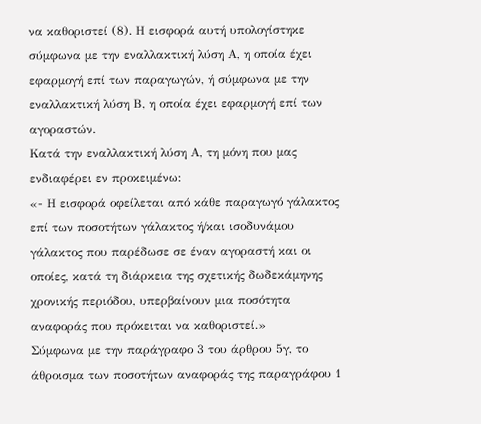να καθοριστεί (8). Η εισφορά αυτή υπολογίστηκε σύμφωνα με την εναλλακτική λύση Α, η οποία έχει εφαρμογή επί των παραγωγών, ή σύμφωνα με την εναλλακτική λύση Β, η οποία έχει εφαρμογή επί των αγοραστών.
Κατά την εναλλακτική λύση Α, τη μόνη που μας ενδιαφέρει εν προκειμένω:
«- Η εισφορά οφείλεται από κάθε παραγωγό γάλακτος επί των ποσοτήτων γάλακτος ή/και ισοδυνάμου γάλακτος που παρέδωσε σε έναν αγοραστή και οι οποίες, κατά τη διάρκεια της σχετικής δωδεκάμηνης χρονικής περιόδου, υπερβαίνουν μια ποσότητα αναφοράς που πρόκειται να καθοριστεί.»
Σύμφωνα με την παράγραφο 3 του άρθρου 5γ, το άθροισμα των ποσοτήτων αναφοράς της παραγράφου 1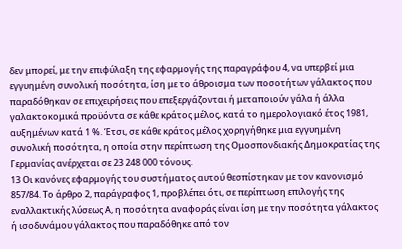δεν μπορεί, με την επιφύλαξη της εφαρμογής της παραγράφου 4, να υπερβεί μια εγγυημένη συνολική ποσότητα, ίση με το άθροισμα των ποσοτήτων γάλακτος που παραδόθηκαν σε επιχειρήσεις που επεξεργάζονται ή μεταποιούν γάλα ή άλλα γαλακτοκομικά προϋόντα σε κάθε κράτος μέλος, κατά το ημερολογιακό έτος 1981, αυξημένων κατά 1 %. Έτσι, σε κάθε κράτος μέλος χορηγήθηκε μια εγγυημένη συνολική ποσότητα, η οποία στην περίπτωση της Ομοσπονδιακής Δημοκρατίας της Γερμανίας ανέρχεται σε 23 248 000 τόνους.
13 Οι κανόνες εφαρμογής του συστήματος αυτού θεσπίστηκαν με τον κανονισμό 857/84. Το άρθρο 2, παράγραφος 1, προβλέπει ότι, σε περίπτωση επιλογής της εναλλακτικής λύσεως Α, η ποσότητα αναφοράς είναι ίση με την ποσότητα γάλακτος ή ισοδυνάμου γάλακτος που παραδόθηκε από τον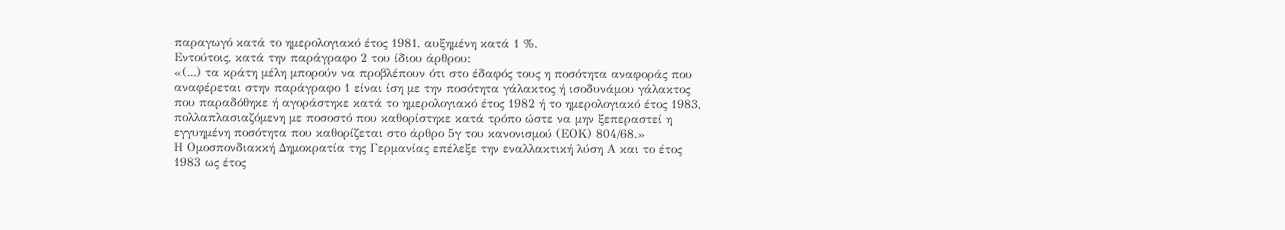παραγωγό κατά το ημερολογιακό έτος 1981, αυξημένη κατά 1 %.
Εντούτοις, κατά την παράγραφο 2 του ίδιου άρθρου:
«(...) τα κράτη μέλη μπορούν να προβλέπουν ότι στο έδαφός τους η ποσότητα αναφοράς που αναφέρεται στην παράγραφο 1 είναι ίση με την ποσότητα γάλακτος ή ισοδυνάμου γάλακτος που παραδόθηκε ή αγοράστηκε κατά το ημερολογιακό έτος 1982 ή το ημερολογιακό έτος 1983, πολλαπλασιαζόμενη με ποσοστό που καθορίστηκε κατά τρόπο ώστε να μην ξεπεραστεί η εγγυημένη ποσότητα που καθορίζεται στο άρθρο 5γ του κανονισμού (ΕΟΚ) 804/68.»
Η Ομοσπονδιακκή Δημοκρατία της Γερμανίας επέλεξε την εναλλακτική λύση Α και το έτος 1983 ως έτος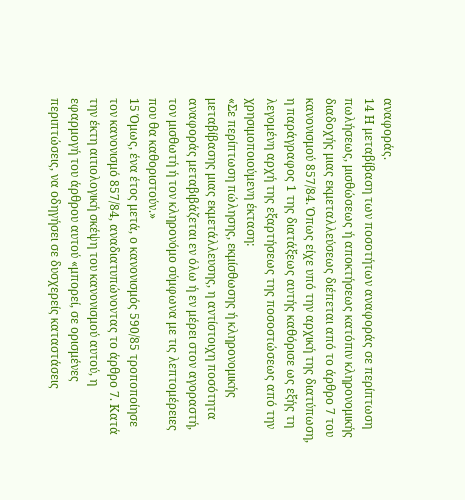αναφοράς.
14 Η μεταβίβαση των ποσοτήτων αναφοράς σε περίπτωση πωλήσεως, μισθώσεως ή αποκτήσεως κατόπιν κληρονομικής διαδοχής μιας εκμεταλλεύσεως διέπεται από το άρθρο 7 του κανονισμού 857/84. Όπως είχε υπό την αρχική της διατύπωση, η παράγραφος 1 της διατάξεως αυτής καθόρισε ως εξής τη λεγομένη αρχή της εξαρτήσεως της ποσοστώσεως από την χρησιμοποιούμενη έκταση:
«Σε περίπτωση πώλησης, εκμίσθωσης ή κληρονομικής μεταβίβασης μιας εκμετάλλευσης, η αντίστοιχη ποσότητα αναφοράς μεταβιβάζεται εν όλω ή εν μέρει στον αγοραστή, τον μισθωτή ή τον κληρονόμο σύμφωνα με τις λεπτομέρειες που θα καθοριστούν.»
15 Όμως, ένα έτος μετά, ο κανονισμός 590/85 τροποποίησε τον κανονισμό 857/84, αναδιατυπώνοντας το άρθρο 7. Κατά την έκτη αιτιολογική σκέψη του κανονισμού αυτού, η εφαρμογή του άρθρου αυτού «μπορεί, σε ορισμένες περιπτώσεις, να οδηγήσει σε δυσχερείς καταστάσεις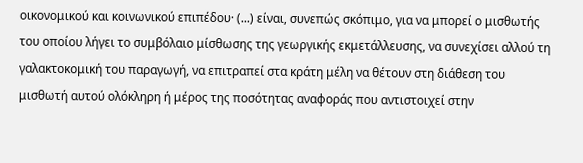οικονομικού και κοινωνικού επιπέδου· (...) είναι, συνεπώς σκόπιμο, για να μπορεί ο μισθωτής του οποίου λήγει το συμβόλαιο μίσθωσης της γεωργικής εκμετάλλευσης, να συνεχίσει αλλού τη γαλακτοκομική του παραγωγή, να επιτραπεί στα κράτη μέλη να θέτουν στη διάθεση του μισθωτή αυτού ολόκληρη ή μέρος της ποσότητας αναφοράς που αντιστοιχεί στην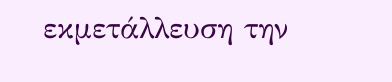εκμετάλλευση την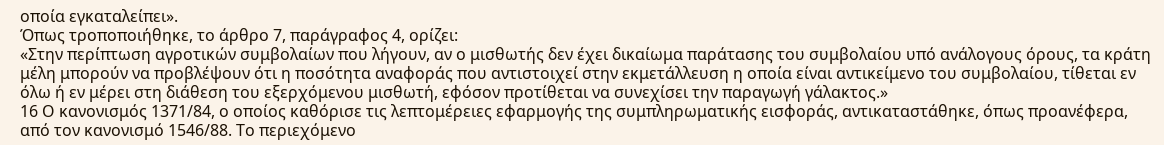οποία εγκαταλείπει».
Όπως τροποποιήθηκε, το άρθρο 7, παράγραφος 4, ορίζει:
«Στην περίπτωση αγροτικών συμβολαίων που λήγουν, αν ο μισθωτής δεν έχει δικαίωμα παράτασης του συμβολαίου υπό ανάλογους όρους, τα κράτη μέλη μπορούν να προβλέψουν ότι η ποσότητα αναφοράς που αντιστοιχεί στην εκμετάλλευση η οποία είναι αντικείμενο του συμβολαίου, τίθεται εν όλω ή εν μέρει στη διάθεση του εξερχόμενου μισθωτή, εφόσον προτίθεται να συνεχίσει την παραγωγή γάλακτος.»
16 Ο κανονισμός 1371/84, ο οποίος καθόρισε τις λεπτομέρειες εφαρμογής της συμπληρωματικής εισφοράς, αντικαταστάθηκε, όπως προανέφερα, από τον κανονισμό 1546/88. Το περιεχόμενο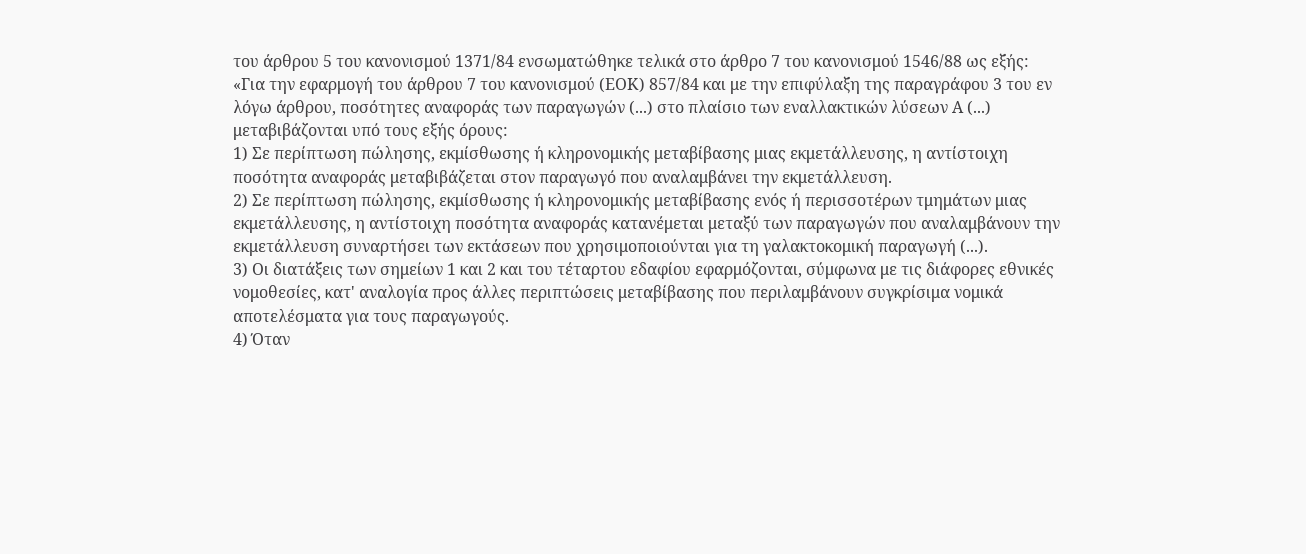του άρθρου 5 του κανονισμού 1371/84 ενσωματώθηκε τελικά στο άρθρο 7 του κανονισμού 1546/88 ως εξής:
«Για την εφαρμογή του άρθρου 7 του κανονισμού (ΕΟΚ) 857/84 και με την επιφύλαξη της παραγράφου 3 του εν λόγω άρθρου, ποσότητες αναφοράς των παραγωγών (...) στο πλαίσιο των εναλλακτικών λύσεων Α (...) μεταβιβάζονται υπό τους εξής όρους:
1) Σε περίπτωση πώλησης, εκμίσθωσης ή κληρονομικής μεταβίβασης μιας εκμετάλλευσης, η αντίστοιχη ποσότητα αναφοράς μεταβιβάζεται στον παραγωγό που αναλαμβάνει την εκμετάλλευση.
2) Σε περίπτωση πώλησης, εκμίσθωσης ή κληρονομικής μεταβίβασης ενός ή περισσοτέρων τμημάτων μιας εκμετάλλευσης, η αντίστοιχη ποσότητα αναφοράς κατανέμεται μεταξύ των παραγωγών που αναλαμβάνουν την εκμετάλλευση συναρτήσει των εκτάσεων που χρησιμοποιούνται για τη γαλακτοκομική παραγωγή (...).
3) Οι διατάξεις των σημείων 1 και 2 και του τέταρτου εδαφίου εφαρμόζονται, σύμφωνα με τις διάφορες εθνικές νομοθεσίες, κατ' αναλογία προς άλλες περιπτώσεις μεταβίβασης που περιλαμβάνουν συγκρίσιμα νομικά αποτελέσματα για τους παραγωγούς.
4) Όταν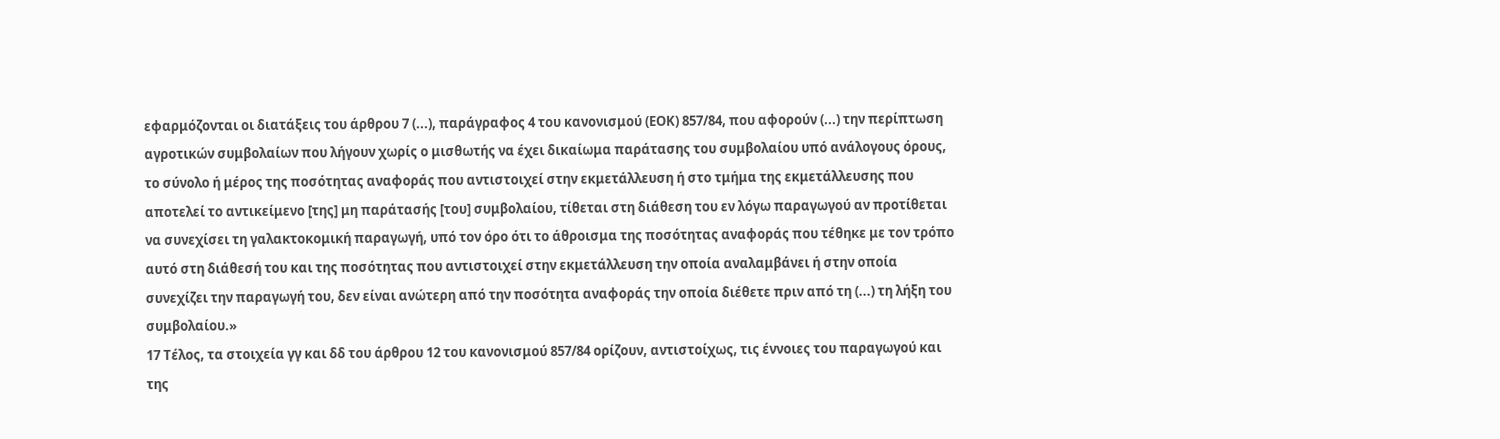εφαρμόζονται οι διατάξεις του άρθρου 7 (...), παράγραφος 4 του κανονισμού (ΕΟΚ) 857/84, που αφορούν (...) την περίπτωση αγροτικών συμβολαίων που λήγουν χωρίς ο μισθωτής να έχει δικαίωμα παράτασης του συμβολαίου υπό ανάλογους όρους, το σύνολο ή μέρος της ποσότητας αναφοράς που αντιστοιχεί στην εκμετάλλευση ή στο τμήμα της εκμετάλλευσης που αποτελεί το αντικείμενο [της] μη παράτασής [του] συμβολαίου, τίθεται στη διάθεση του εν λόγω παραγωγού αν προτίθεται να συνεχίσει τη γαλακτοκομική παραγωγή, υπό τον όρο ότι το άθροισμα της ποσότητας αναφοράς που τέθηκε με τον τρόπο αυτό στη διάθεσή του και της ποσότητας που αντιστοιχεί στην εκμετάλλευση την οποία αναλαμβάνει ή στην οποία συνεχίζει την παραγωγή του, δεν είναι ανώτερη από την ποσότητα αναφοράς την οποία διέθετε πριν από τη (...) τη λήξη του συμβολαίου.»
17 Τέλος, τα στοιχεία γγ και δδ του άρθρου 12 του κανονισμού 857/84 ορίζουν, αντιστοίχως, τις έννοιες του παραγωγού και της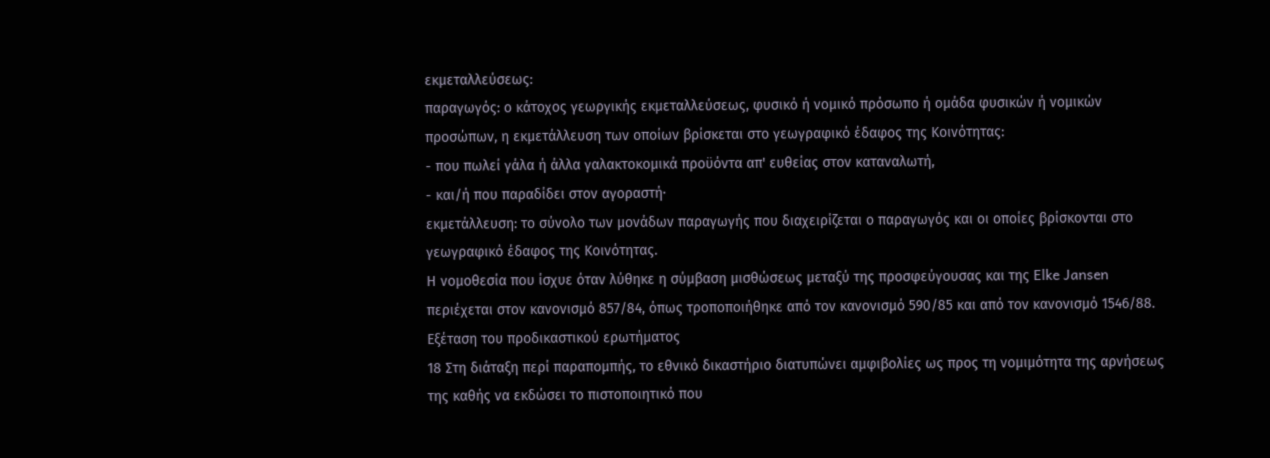εκμεταλλεύσεως:
παραγωγός: ο κάτοχος γεωργικής εκμεταλλεύσεως, φυσικό ή νομικό πρόσωπο ή ομάδα φυσικών ή νομικών προσώπων, η εκμετάλλευση των οποίων βρίσκεται στο γεωγραφικό έδαφος της Κοινότητας:
- που πωλεί γάλα ή άλλα γαλακτοκομικά προϋόντα απ' ευθείας στον καταναλωτή,
- και/ή που παραδίδει στον αγοραστή·
εκμετάλλευση: το σύνολο των μονάδων παραγωγής που διαχειρίζεται ο παραγωγός και οι οποίες βρίσκονται στο γεωγραφικό έδαφος της Κοινότητας.
Η νομοθεσία που ίσχυε όταν λύθηκε η σύμβαση μισθώσεως μεταξύ της προσφεύγουσας και της Elke Jansen περιέχεται στον κανονισμό 857/84, όπως τροποποιήθηκε από τον κανονισμό 590/85 και από τον κανονισμό 1546/88.
Εξέταση του προδικαστικού ερωτήματος
18 Στη διάταξη περί παραπομπής, το εθνικό δικαστήριο διατυπώνει αμφιβολίες ως προς τη νομιμότητα της αρνήσεως της καθής να εκδώσει το πιστοποιητικό που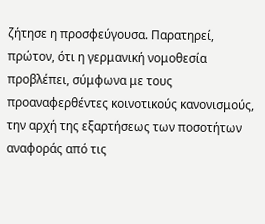ζήτησε η προσφεύγουσα. Παρατηρεί, πρώτον, ότι η γερμανική νομοθεσία προβλέπει, σύμφωνα με τους προαναφερθέντες κοινοτικούς κανονισμούς, την αρχή της εξαρτήσεως των ποσοτήτων αναφοράς από τις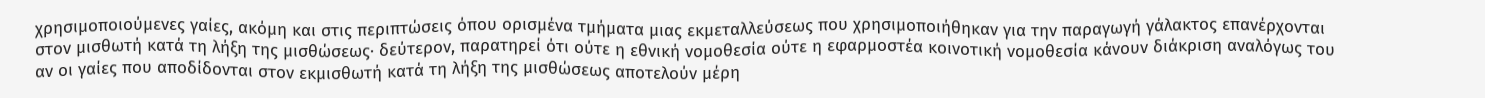χρησιμοποιούμενες γαίες, ακόμη και στις περιπτώσεις όπου ορισμένα τμήματα μιας εκμεταλλεύσεως που χρησιμοποιήθηκαν για την παραγωγή γάλακτος επανέρχονται στον μισθωτή κατά τη λήξη της μισθώσεως· δεύτερον, παρατηρεί ότι ούτε η εθνική νομοθεσία ούτε η εφαρμοστέα κοινοτική νομοθεσία κάνουν διάκριση αναλόγως του αν οι γαίες που αποδίδονται στον εκμισθωτή κατά τη λήξη της μισθώσεως αποτελούν μέρη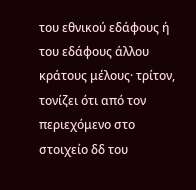του εθνικού εδάφους ή του εδάφους άλλου κράτους μέλους· τρίτον, τονίζει ότι από τον περιεχόμενο στο στοιχείο δδ του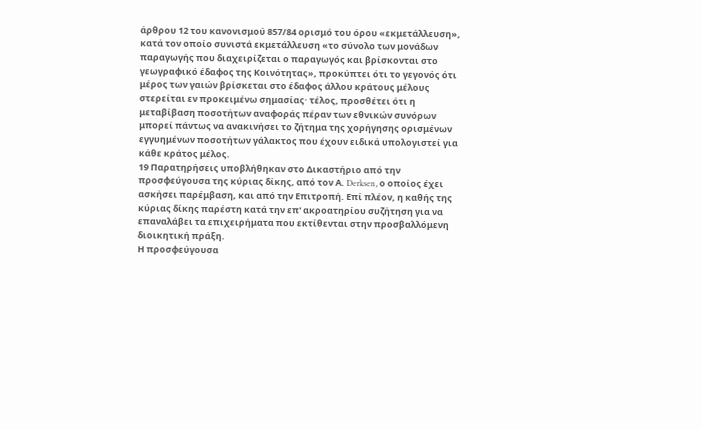άρθρου 12 του κανονισμού 857/84 ορισμό του όρου «εκμετάλλευση», κατά τον οποίο συνιστά εκμετάλλευση «το σύνολο των μονάδων παραγωγής που διαχειρίζεται ο παραγωγός και βρίσκονται στο γεωγραφικό έδαφος της Κοινότητας», προκύπτει ότι το γεγονός ότι μέρος των γαιών βρίσκεται στο έδαφος άλλου κράτους μέλους στερείται εν προκειμένω σημασίας· τέλος, προσθέτει ότι η μεταβίβαση ποσοτήτων αναφοράς πέραν των εθνικών συνόρων μπορεί πάντως να ανακινήσει το ζήτημα της χορήγησης ορισμένων εγγυημένων ποσοτήτων γάλακτος που έχουν ειδικά υπολογιστεί για κάθε κράτος μέλος.
19 Παρατηρήσεις υποβλήθηκαν στο Δικαστήριο από την προσφεύγουσα της κύριας δίκης, από τον Α. Derksen, ο οποίος έχει ασκήσει παρέμβαση, και από την Επιτροπή. Επί πλέον, η καθής της κύριας δίκης παρέστη κατά την επ' ακροατηρίου συζήτηση για να επαναλάβει τα επιχειρήματα που εκτίθενται στην προσβαλλόμενη διοικητική πράξη.
Η προσφεύγουσα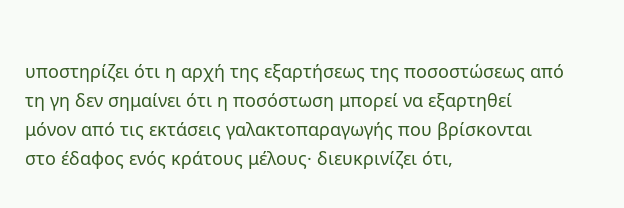υποστηρίζει ότι η αρχή της εξαρτήσεως της ποσοστώσεως από τη γη δεν σημαίνει ότι η ποσόστωση μπορεί να εξαρτηθεί μόνον από τις εκτάσεις γαλακτοπαραγωγής που βρίσκονται στο έδαφος ενός κράτους μέλους· διευκρινίζει ότι,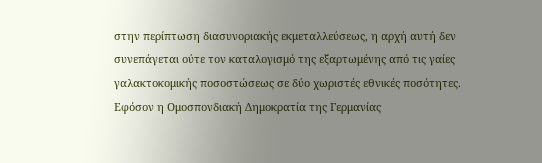στην περίπτωση διασυνοριακής εκμεταλλεύσεως, η αρχή αυτή δεν συνεπάγεται ούτε τον καταλογισμό της εξαρτωμένης από τις γαίες γαλακτοκομικής ποσοστώσεως σε δύο χωριστές εθνικές ποσότητες. Εφόσον η Ομοσπονδιακή Δημοκρατία της Γερμανίας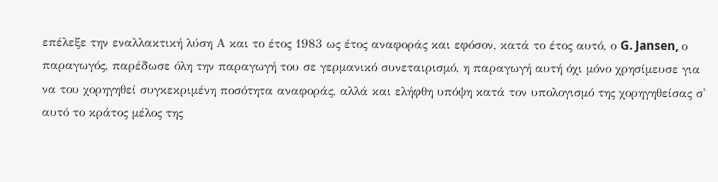επέλεξε την εναλλακτική λύση Α και το έτος 1983 ως έτος αναφοράς και εφόσον, κατά το έτος αυτό, ο G. Jansen, ο παραγωγός, παρέδωσε όλη την παραγωγή του σε γερμανικό συνεταιρισμό, η παραγωγή αυτή όχι μόνο χρησίμευσε για να του χορηγηθεί συγκεκριμένη ποσότητα αναφοράς, αλλά και ελήφθη υπόψη κατά τον υπολογισμό της χορηγηθείσας σ' αυτό το κράτος μέλος της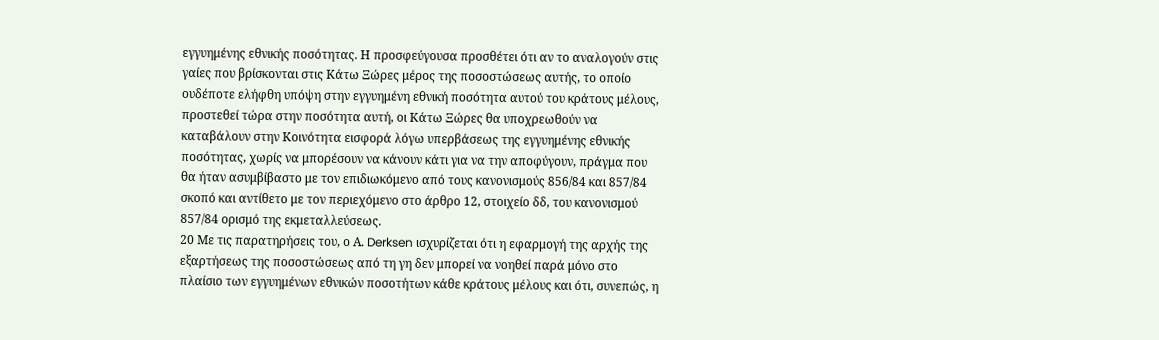εγγυημένης εθνικής ποσότητας. Η προσφεύγουσα προσθέτει ότι αν το αναλογούν στις γαίες που βρίσκονται στις Κάτω Ξώρες μέρος της ποσοστώσεως αυτής, το οποίο ουδέποτε ελήφθη υπόψη στην εγγυημένη εθνική ποσότητα αυτού του κράτους μέλους, προστεθεί τώρα στην ποσότητα αυτή, οι Κάτω Ξώρες θα υποχρεωθούν να καταβάλουν στην Κοινότητα εισφορά λόγω υπερβάσεως της εγγυημένης εθνικής ποσότητας, χωρίς να μπορέσουν να κάνουν κάτι για να την αποφύγουν, πράγμα που θα ήταν ασυμβίβαστο με τον επιδιωκόμενο από τους κανονισμούς 856/84 και 857/84 σκοπό και αντίθετο με τον περιεχόμενο στο άρθρο 12, στοιχείο δδ, του κανονισμού 857/84 ορισμό της εκμεταλλεύσεως.
20 Με τις παρατηρήσεις του, ο Α. Derksen ισχυρίζεται ότι η εφαρμογή της αρχής της εξαρτήσεως της ποσοστώσεως από τη γη δεν μπορεί να νοηθεί παρά μόνο στο πλαίσιο των εγγυημένων εθνικών ποσοτήτων κάθε κράτους μέλους και ότι, συνεπώς, η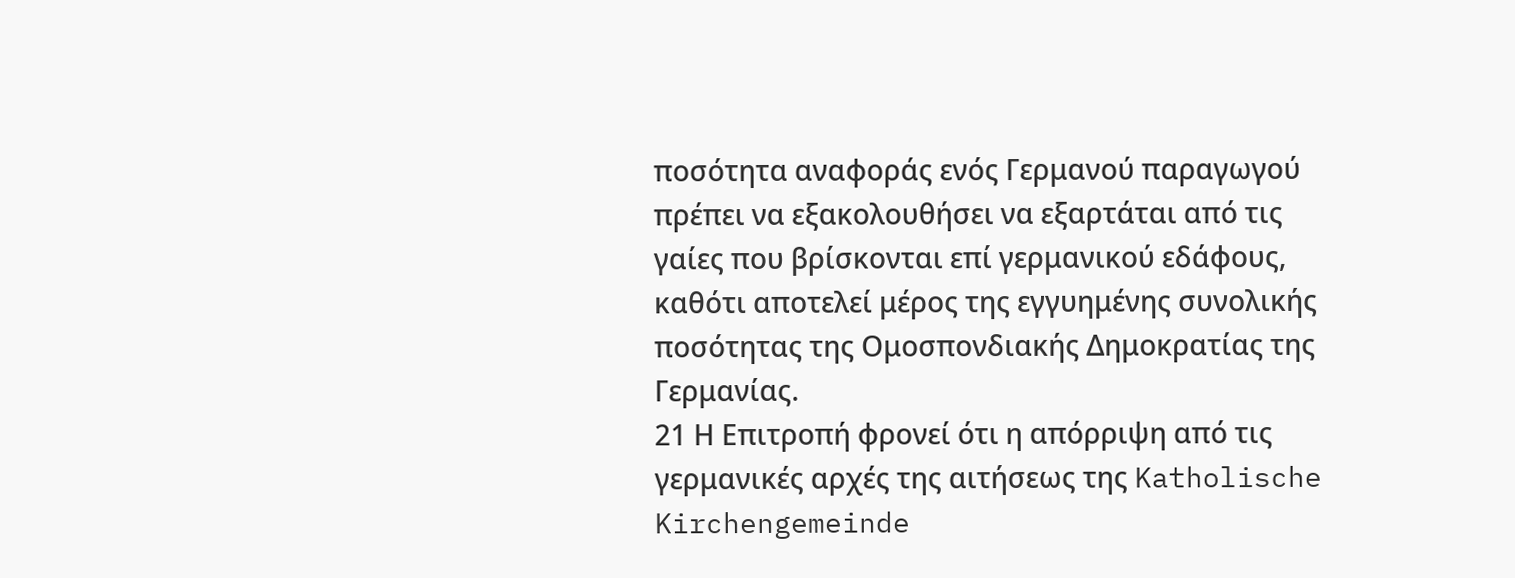ποσότητα αναφοράς ενός Γερμανού παραγωγού πρέπει να εξακολουθήσει να εξαρτάται από τις γαίες που βρίσκονται επί γερμανικού εδάφους, καθότι αποτελεί μέρος της εγγυημένης συνολικής ποσότητας της Ομοσπονδιακής Δημοκρατίας της Γερμανίας.
21 Η Επιτροπή φρονεί ότι η απόρριψη από τις γερμανικές αρχές της αιτήσεως της Katholische Kirchengemeinde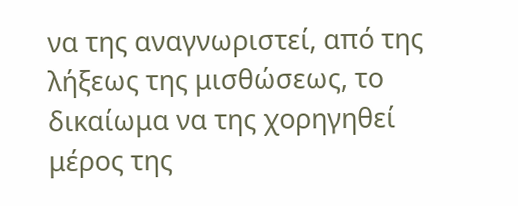να της αναγνωριστεί, από της λήξεως της μισθώσεως, το δικαίωμα να της χορηγηθεί μέρος της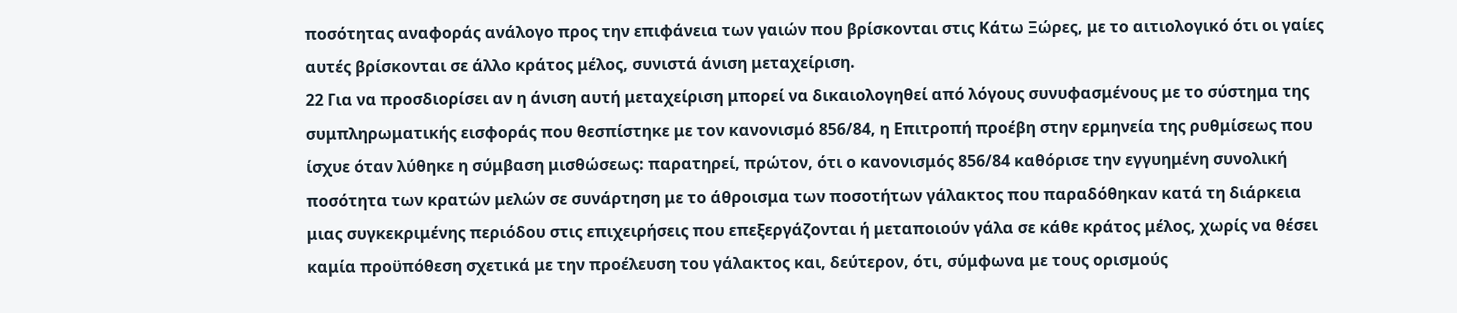ποσότητας αναφοράς ανάλογο προς την επιφάνεια των γαιών που βρίσκονται στις Κάτω Ξώρες, με το αιτιολογικό ότι οι γαίες αυτές βρίσκονται σε άλλο κράτος μέλος, συνιστά άνιση μεταχείριση.
22 Για να προσδιορίσει αν η άνιση αυτή μεταχείριση μπορεί να δικαιολογηθεί από λόγους συνυφασμένους με το σύστημα της συμπληρωματικής εισφοράς που θεσπίστηκε με τον κανονισμό 856/84, η Επιτροπή προέβη στην ερμηνεία της ρυθμίσεως που ίσχυε όταν λύθηκε η σύμβαση μισθώσεως: παρατηρεί, πρώτον, ότι ο κανονισμός 856/84 καθόρισε την εγγυημένη συνολική ποσότητα των κρατών μελών σε συνάρτηση με το άθροισμα των ποσοτήτων γάλακτος που παραδόθηκαν κατά τη διάρκεια μιας συγκεκριμένης περιόδου στις επιχειρήσεις που επεξεργάζονται ή μεταποιούν γάλα σε κάθε κράτος μέλος, χωρίς να θέσει καμία προϋπόθεση σχετικά με την προέλευση του γάλακτος και, δεύτερον, ότι, σύμφωνα με τους ορισμούς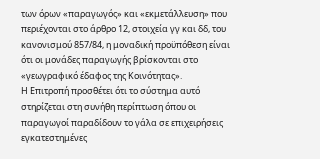των όρων «παραγωγός» και «εκμετάλλευση» που περιέχονται στο άρθρο 12, στοιχεία γγ και δδ, του κανονισμού 857/84, η μοναδική προϋπόθεση είναι ότι οι μονάδες παραγωγής βρίσκονται στο «γεωγραφικό έδαφος της Κοινότητας».
Η Επιτροπή προσθέτει ότι το σύστημα αυτό στηρίζεται στη συνήθη περίπτωση όπου οι παραγωγοί παραδίδουν το γάλα σε επιχειρήσεις εγκατεστημένες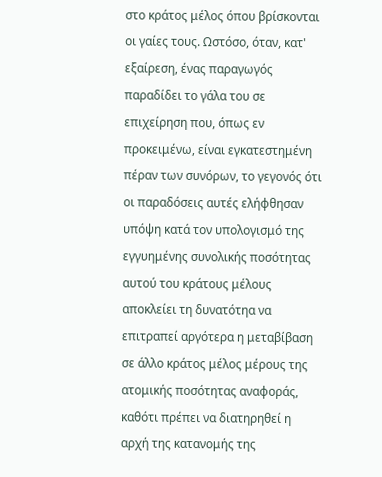στο κράτος μέλος όπου βρίσκονται οι γαίες τους. Ωστόσο, όταν, κατ' εξαίρεση, ένας παραγωγός παραδίδει το γάλα του σε επιχείρηση που, όπως εν προκειμένω, είναι εγκατεστημένη πέραν των συνόρων, το γεγονός ότι οι παραδόσεις αυτές ελήφθησαν υπόψη κατά τον υπολογισμό της εγγυημένης συνολικής ποσότητας αυτού του κράτους μέλους αποκλείει τη δυνατότηα να επιτραπεί αργότερα η μεταβίβαση σε άλλο κράτος μέλος μέρους της ατομικής ποσότητας αναφοράς, καθότι πρέπει να διατηρηθεί η αρχή της κατανομής της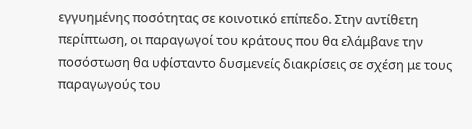εγγυημένης ποσότητας σε κοινοτικό επίπεδο. Στην αντίθετη περίπτωση, οι παραγωγοί του κράτους που θα ελάμβανε την ποσόστωση θα υφίσταντο δυσμενείς διακρίσεις σε σχέση με τους παραγωγούς του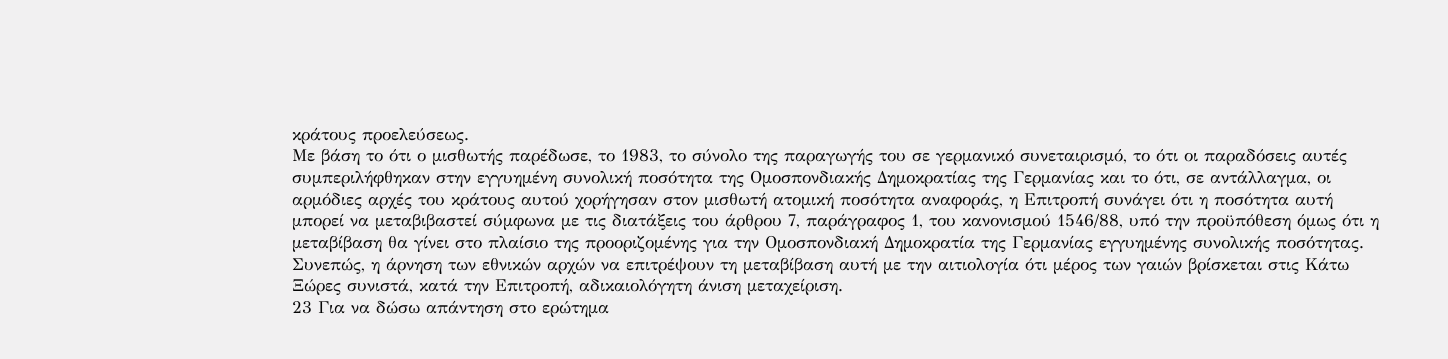κράτους προελεύσεως.
Με βάση το ότι ο μισθωτής παρέδωσε, το 1983, το σύνολο της παραγωγής του σε γερμανικό συνεταιρισμό, το ότι οι παραδόσεις αυτές συμπεριλήφθηκαν στην εγγυημένη συνολική ποσότητα της Ομοσπονδιακής Δημοκρατίας της Γερμανίας και το ότι, σε αντάλλαγμα, οι αρμόδιες αρχές του κράτους αυτού χορήγησαν στον μισθωτή ατομική ποσότητα αναφοράς, η Επιτροπή συνάγει ότι η ποσότητα αυτή μπορεί να μεταβιβαστεί σύμφωνα με τις διατάξεις του άρθρου 7, παράγραφος 1, του κανονισμού 1546/88, υπό την προϋπόθεση όμως ότι η μεταβίβαση θα γίνει στο πλαίσιο της προοριζομένης για την Ομοσπονδιακή Δημοκρατία της Γερμανίας εγγυημένης συνολικής ποσότητας. Συνεπώς, η άρνηση των εθνικών αρχών να επιτρέψουν τη μεταβίβαση αυτή με την αιτιολογία ότι μέρος των γαιών βρίσκεται στις Κάτω Ξώρες συνιστά, κατά την Επιτροπή, αδικαιολόγητη άνιση μεταχείριση.
23 Για να δώσω απάντηση στο ερώτημα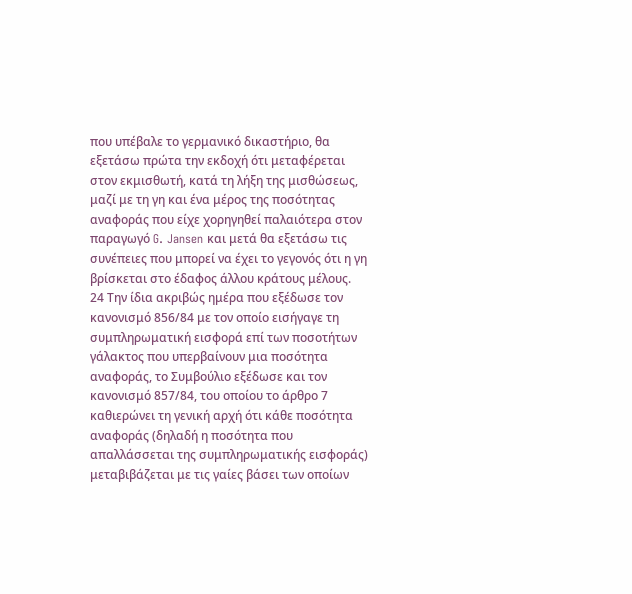που υπέβαλε το γερμανικό δικαστήριο, θα εξετάσω πρώτα την εκδοχή ότι μεταφέρεται στον εκμισθωτή, κατά τη λήξη της μισθώσεως, μαζί με τη γη και ένα μέρος της ποσότητας αναφοράς που είχε χορηγηθεί παλαιότερα στον παραγωγό G. Jansen και μετά θα εξετάσω τις συνέπειες που μπορεί να έχει το γεγονός ότι η γη βρίσκεται στο έδαφος άλλου κράτους μέλους.
24 Την ίδια ακριβώς ημέρα που εξέδωσε τον κανονισμό 856/84 με τον οποίο εισήγαγε τη συμπληρωματική εισφορά επί των ποσοτήτων γάλακτος που υπερβαίνουν μια ποσότητα αναφοράς, το Συμβούλιο εξέδωσε και τον κανονισμό 857/84, του οποίου το άρθρο 7 καθιερώνει τη γενική αρχή ότι κάθε ποσότητα αναφοράς (δηλαδή η ποσότητα που απαλλάσσεται της συμπληρωματικής εισφοράς) μεταβιβάζεται με τις γαίες βάσει των οποίων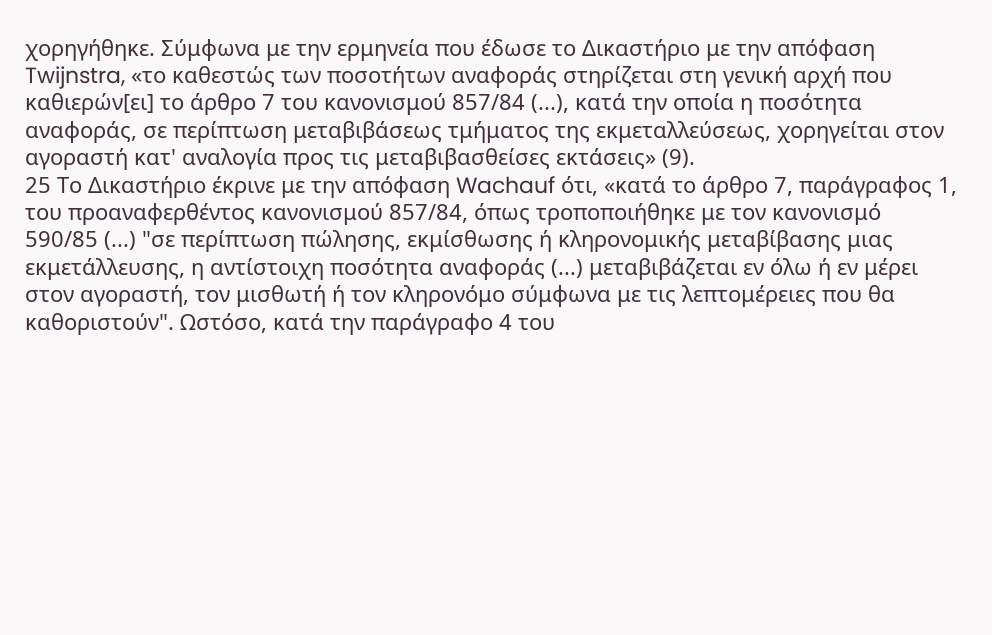χορηγήθηκε. Σύμφωνα με την ερμηνεία που έδωσε το Δικαστήριο με την απόφαση Twijnstra, «το καθεστώς των ποσοτήτων αναφοράς στηρίζεται στη γενική αρχή που καθιερών[ει] το άρθρο 7 του κανονισμού 857/84 (...), κατά την οποία η ποσότητα αναφοράς, σε περίπτωση μεταβιβάσεως τμήματος της εκμεταλλεύσεως, χορηγείται στον αγοραστή κατ' αναλογία προς τις μεταβιβασθείσες εκτάσεις» (9).
25 Το Δικαστήριο έκρινε με την απόφαση Wachauf ότι, «κατά το άρθρο 7, παράγραφος 1, του προαναφερθέντος κανονισμού 857/84, όπως τροποποιήθηκε με τον κανονισμό 590/85 (...) "σε περίπτωση πώλησης, εκμίσθωσης ή κληρονομικής μεταβίβασης μιας εκμετάλλευσης, η αντίστοιχη ποσότητα αναφοράς (...) μεταβιβάζεται εν όλω ή εν μέρει στον αγοραστή, τον μισθωτή ή τον κληρονόμο σύμφωνα με τις λεπτομέρειες που θα καθοριστούν". Ωστόσο, κατά την παράγραφο 4 του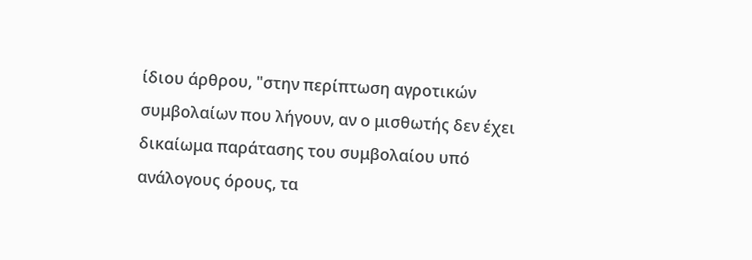ίδιου άρθρου, "στην περίπτωση αγροτικών συμβολαίων που λήγουν, αν ο μισθωτής δεν έχει δικαίωμα παράτασης του συμβολαίου υπό ανάλογους όρους, τα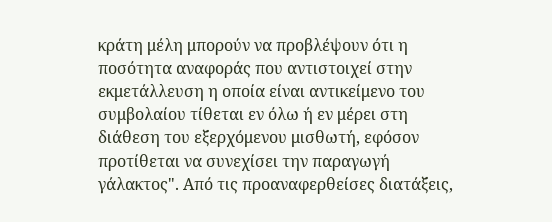κράτη μέλη μπορούν να προβλέψουν ότι η ποσότητα αναφοράς που αντιστοιχεί στην εκμετάλλευση η οποία είναι αντικείμενο του συμβολαίου τίθεται εν όλω ή εν μέρει στη διάθεση του εξερχόμενου μισθωτή, εφόσον προτίθεται να συνεχίσει την παραγωγή γάλακτος". Από τις προαναφερθείσες διατάξεις,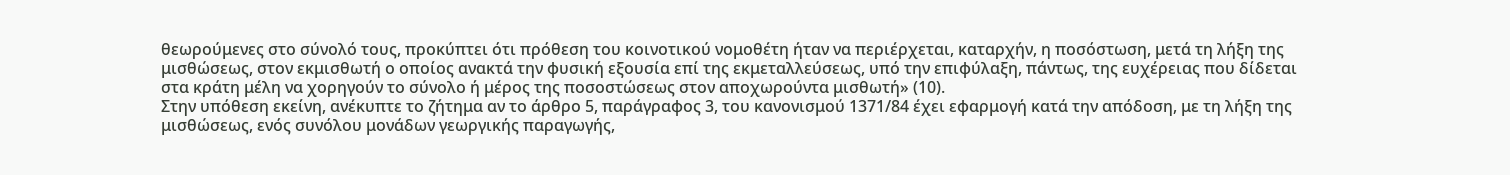θεωρούμενες στο σύνολό τους, προκύπτει ότι πρόθεση του κοινοτικού νομοθέτη ήταν να περιέρχεται, καταρχήν, η ποσόστωση, μετά τη λήξη της μισθώσεως, στον εκμισθωτή ο οποίος ανακτά την φυσική εξουσία επί της εκμεταλλεύσεως, υπό την επιφύλαξη, πάντως, της ευχέρειας που δίδεται στα κράτη μέλη να χορηγούν το σύνολο ή μέρος της ποσοστώσεως στον αποχωρούντα μισθωτή» (10).
Στην υπόθεση εκείνη, ανέκυπτε το ζήτημα αν το άρθρο 5, παράγραφος 3, του κανονισμού 1371/84 έχει εφαρμογή κατά την απόδοση, με τη λήξη της μισθώσεως, ενός συνόλου μονάδων γεωργικής παραγωγής,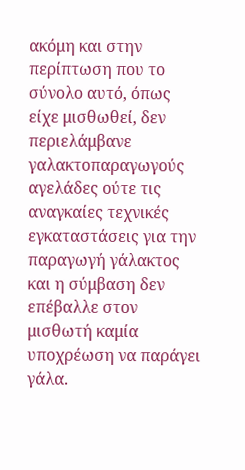ακόμη και στην περίπτωση που το σύνολο αυτό, όπως είχε μισθωθεί, δεν περιελάμβανε γαλακτοπαραγωγούς αγελάδες ούτε τις αναγκαίες τεχνικές εγκαταστάσεις για την παραγωγή γάλακτος και η σύμβαση δεν επέβαλλε στον μισθωτή καμία υποχρέωση να παράγει γάλα.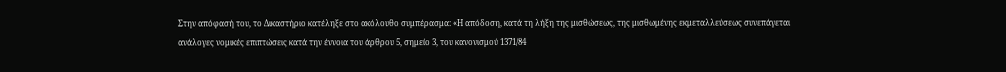Στην απόφασή του, το Δικαστήριο κατέληξε στο ακόλουθο συμπέρασμα: «Η απόδοση, κατά τη λήξη της μισθώσεως, της μισθωμένης εκμεταλλεύσεως συνεπάγεται ανάλογες νομικές επιπτώσεις κατά την έννοια του άρθρου 5, σημείο 3, του κανονισμού 1371/84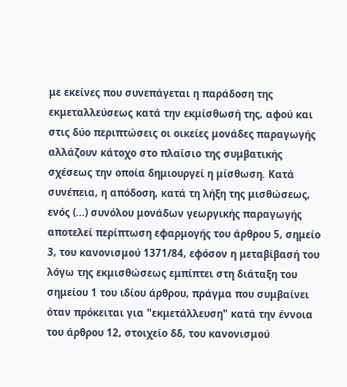με εκείνες που συνεπάγεται η παράδοση της εκμεταλλεύσεως κατά την εκμίσθωσή της, αφού και στις δύο περιπτώσεις οι οικείες μονάδες παραγωγής αλλάζουν κάτοχο στο πλαίσιο της συμβατικής σχέσεως την οποία δημιουργεί η μίσθωση. Κατά συνέπεια, η απόδοση, κατά τη λήξη της μισθώσεως, ενός (...) συνόλου μονάδων γεωργικής παραγωγής αποτελεί περίπτωση εφαρμογής του άρθρου 5, σημείο 3, του κανονισμού 1371/84, εφόσον η μεταβίβασή του λόγω της εκμισθώσεως εμπίπτει στη διάταξη του σημείου 1 του ιδίου άρθρου, πράγμα που συμβαίνει όταν πρόκειται για "εκμετάλλευση" κατά την έννοια του άρθρου 12, στοιχείο δδ, του κανονισμού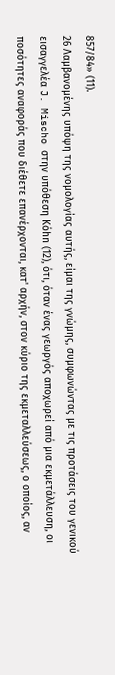857/84» (11).
26 Λαμβανομένης υπόψη της νομολογίας αυτής, είμαι της γνώμης, συμφωνώντας με τις προτάσεις του γενικού εισαγγελέα J. Mischo στην υπόθεση Kόhn (12), ότι, όταν ένας γεωργός αποχωρεί από μια εκμετάλλευση, οι ποσότητες αναφοράς που διέθετε επανέρχονται, κατ' αρχήν, στον κύριο της εκμεταλλεύσεως, ο οποίος, αν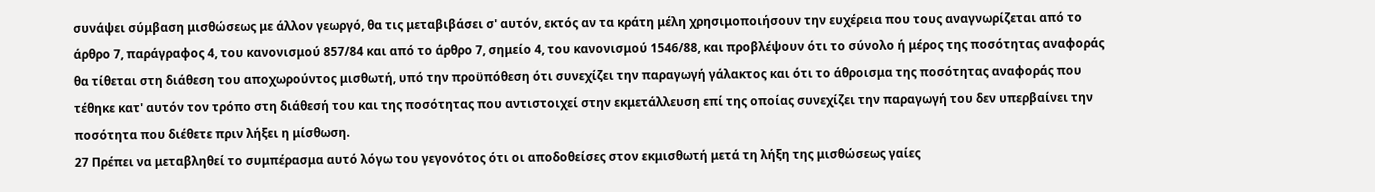συνάψει σύμβαση μισθώσεως με άλλον γεωργό, θα τις μεταβιβάσει σ' αυτόν, εκτός αν τα κράτη μέλη χρησιμοποιήσουν την ευχέρεια που τους αναγνωρίζεται από το άρθρο 7, παράγραφος 4, του κανονισμού 857/84 και από το άρθρο 7, σημείο 4, του κανονισμού 1546/88, και προβλέψουν ότι το σύνολο ή μέρος της ποσότητας αναφοράς θα τίθεται στη διάθεση του αποχωρούντος μισθωτή, υπό την προϋπόθεση ότι συνεχίζει την παραγωγή γάλακτος και ότι το άθροισμα της ποσότητας αναφοράς που τέθηκε κατ' αυτόν τον τρόπο στη διάθεσή του και της ποσότητας που αντιστοιχεί στην εκμετάλλευση επί της οποίας συνεχίζει την παραγωγή του δεν υπερβαίνει την ποσότητα που διέθετε πριν λήξει η μίσθωση.
27 Πρέπει να μεταβληθεί το συμπέρασμα αυτό λόγω του γεγονότος ότι οι αποδοθείσες στον εκμισθωτή μετά τη λήξη της μισθώσεως γαίες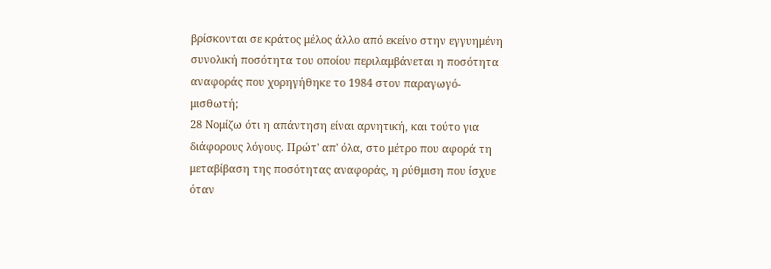βρίσκονται σε κράτος μέλος άλλο από εκείνο στην εγγυημένη συνολική ποσότητα του οποίου περιλαμβάνεται η ποσότητα αναφοράς που χορηγήθηκε το 1984 στον παραγωγό-μισθωτή;
28 Νομίζω ότι η απάντηση είναι αρνητική, και τούτο για διάφορους λόγους. Πρώτ' απ' όλα, στο μέτρο που αφορά τη μεταβίβαση της ποσότητας αναφοράς, η ρύθμιση που ίσχυε όταν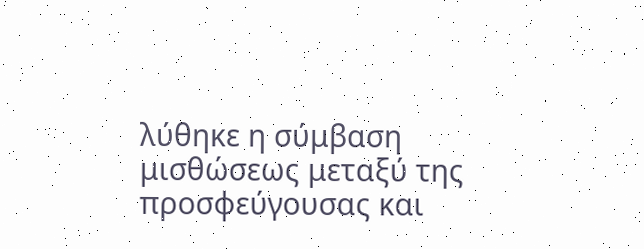λύθηκε η σύμβαση μισθώσεως μεταξύ της προσφεύγουσας και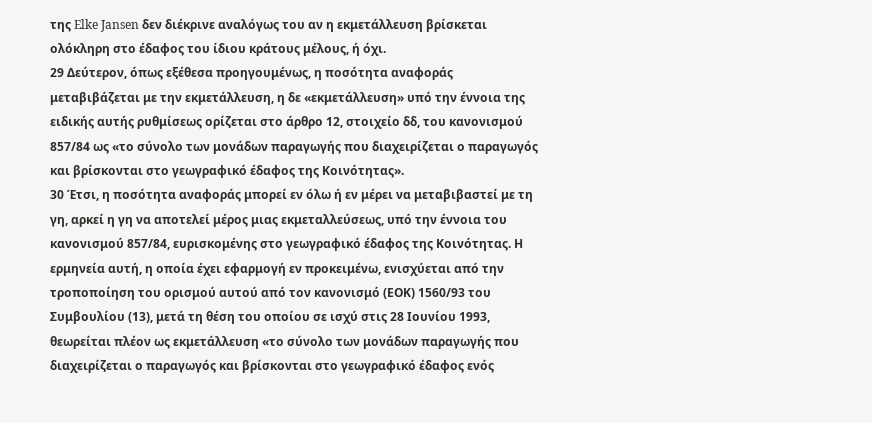της Elke Jansen δεν διέκρινε αναλόγως του αν η εκμετάλλευση βρίσκεται ολόκληρη στο έδαφος του ίδιου κράτους μέλους, ή όχι.
29 Δεύτερον, όπως εξέθεσα προηγουμένως, η ποσότητα αναφοράς μεταβιβάζεται με την εκμετάλλευση, η δε «εκμετάλλευση» υπό την έννοια της ειδικής αυτής ρυθμίσεως ορίζεται στο άρθρο 12, στοιχείο δδ, του κανονισμού 857/84 ως «το σύνολο των μονάδων παραγωγής που διαχειρίζεται ο παραγωγός και βρίσκονται στο γεωγραφικό έδαφος της Κοινότητας».
30 Έτσι, η ποσότητα αναφοράς μπορεί εν όλω ή εν μέρει να μεταβιβαστεί με τη γη, αρκεί η γη να αποτελεί μέρος μιας εκμεταλλεύσεως, υπό την έννοια του κανονισμού 857/84, ευρισκομένης στο γεωγραφικό έδαφος της Κοινότητας. Η ερμηνεία αυτή, η οποία έχει εφαρμογή εν προκειμένω, ενισχύεται από την τροποποίηση του ορισμού αυτού από τον κανονισμό (ΕΟΚ) 1560/93 του Συμβουλίου (13), μετά τη θέση του οποίου σε ισχύ στις 28 Ιουνίου 1993, θεωρείται πλέον ως εκμετάλλευση «το σύνολο των μονάδων παραγωγής που διαχειρίζεται ο παραγωγός και βρίσκονται στο γεωγραφικό έδαφος ενός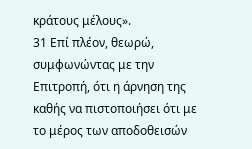κράτους μέλους».
31 Επί πλέον, θεωρώ, συμφωνώντας με την Επιτροπή, ότι η άρνηση της καθής να πιστοποιήσει ότι με το μέρος των αποδοθεισών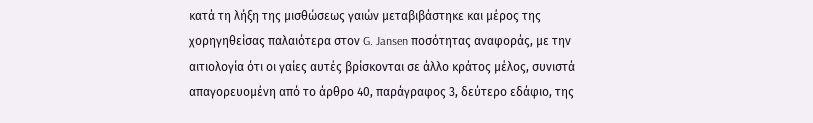κατά τη λήξη της μισθώσεως γαιών μεταβιβάστηκε και μέρος της χορηγηθείσας παλαιότερα στον G. Jansen ποσότητας αναφοράς, με την αιτιολογία ότι οι γαίες αυτές βρίσκονται σε άλλο κράτος μέλος, συνιστά απαγορευομένη από το άρθρο 40, παράγραφος 3, δεύτερο εδάφιο, της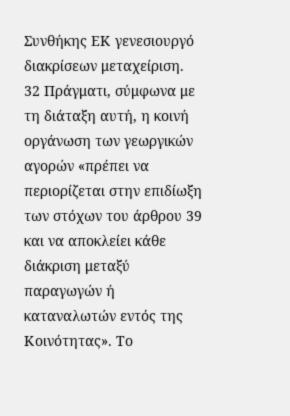Συνθήκης ΕΚ γενεσιουργό διακρίσεων μεταχείριση.
32 Πράγματι, σύμφωνα με τη διάταξη αυτή, η κοινή οργάνωση των γεωργικών αγορών «πρέπει να περιορίζεται στην επιδίωξη των στόχων του άρθρου 39 και να αποκλείει κάθε διάκριση μεταξύ παραγωγών ή καταναλωτών εντός της Κοινότητας». Το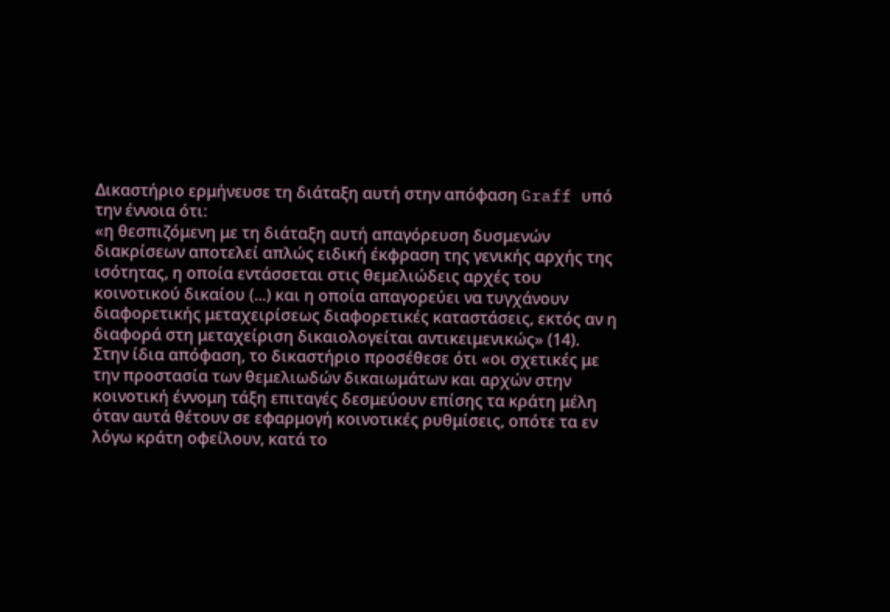Δικαστήριο ερμήνευσε τη διάταξη αυτή στην απόφαση Graff υπό την έννοια ότι:
«η θεσπιζόμενη με τη διάταξη αυτή απαγόρευση δυσμενών διακρίσεων αποτελεί απλώς ειδική έκφραση της γενικής αρχής της ισότητας, η οποία εντάσσεται στις θεμελιώδεις αρχές του κοινοτικού δικαίου (...) και η οποία απαγορεύει να τυγχάνουν διαφορετικής μεταχειρίσεως διαφορετικές καταστάσεις, εκτός αν η διαφορά στη μεταχείριση δικαιολογείται αντικειμενικώς» (14).
Στην ίδια απόφαση, το δικαστήριο προσέθεσε ότι «οι σχετικές με την προστασία των θεμελιωδών δικαιωμάτων και αρχών στην κοινοτική έννομη τάξη επιταγές δεσμεύουν επίσης τα κράτη μέλη όταν αυτά θέτουν σε εφαρμογή κοινοτικές ρυθμίσεις, οπότε τα εν λόγω κράτη οφείλουν, κατά το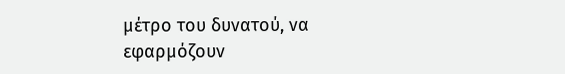μέτρο του δυνατού, να εφαρμόζουν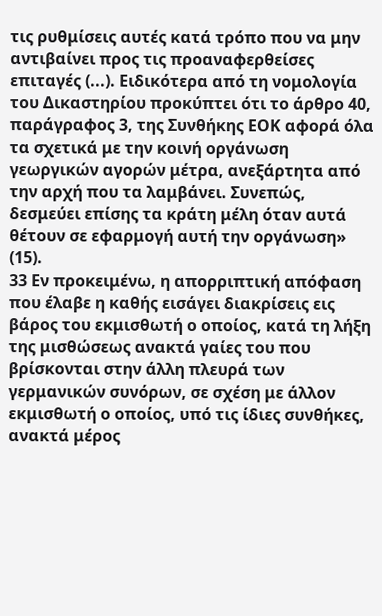τις ρυθμίσεις αυτές κατά τρόπο που να μην αντιβαίνει προς τις προαναφερθείσες επιταγές (...). Ειδικότερα από τη νομολογία του Δικαστηρίου προκύπτει ότι το άρθρο 40, παράγραφος 3, της Συνθήκης ΕΟΚ αφορά όλα τα σχετικά με την κοινή οργάνωση γεωργικών αγορών μέτρα, ανεξάρτητα από την αρχή που τα λαμβάνει. Συνεπώς, δεσμεύει επίσης τα κράτη μέλη όταν αυτά θέτουν σε εφαρμογή αυτή την οργάνωση» (15).
33 Εν προκειμένω, η απορριπτική απόφαση που έλαβε η καθής εισάγει διακρίσεις εις βάρος του εκμισθωτή ο οποίος, κατά τη λήξη της μισθώσεως ανακτά γαίες του που βρίσκονται στην άλλη πλευρά των γερμανικών συνόρων, σε σχέση με άλλον εκμισθωτή ο οποίος, υπό τις ίδιες συνθήκες, ανακτά μέρος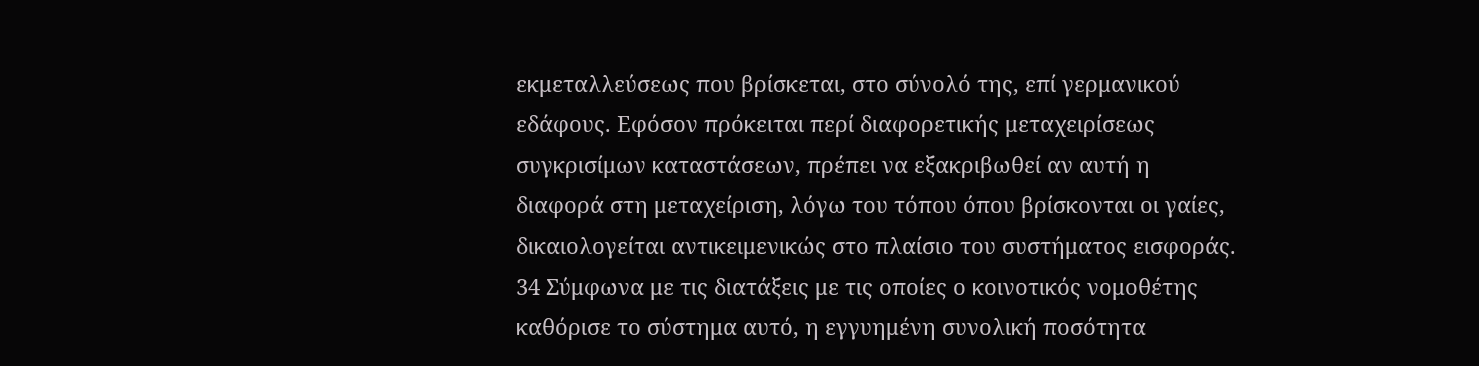εκμεταλλεύσεως που βρίσκεται, στο σύνολό της, επί γερμανικού εδάφους. Εφόσον πρόκειται περί διαφορετικής μεταχειρίσεως συγκρισίμων καταστάσεων, πρέπει να εξακριβωθεί αν αυτή η διαφορά στη μεταχείριση, λόγω του τόπου όπου βρίσκονται οι γαίες, δικαιολογείται αντικειμενικώς στο πλαίσιο του συστήματος εισφοράς.
34 Σύμφωνα με τις διατάξεις με τις οποίες ο κοινοτικός νομοθέτης καθόρισε το σύστημα αυτό, η εγγυημένη συνολική ποσότητα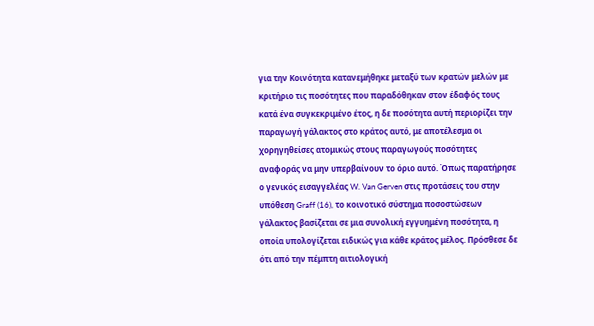για την Κοινότητα κατανεμήθηκε μεταξύ των κρατών μελών με κριτήριο τις ποσότητες που παραδόθηκαν στον έδαφός τους κατά ένα συγκεκριμένο έτος, η δε ποσότητα αυτή περιορίζει την παραγωγή γάλακτος στο κράτος αυτό, με αποτέλεσμα οι χορηγηθείσες ατομικώς στους παραγωγούς ποσότητες αναφοράς να μην υπερβαίνουν το όριο αυτό. Όπως παρατήρησε ο γενικός εισαγγελέας W. Van Gerven στις προτάσεις του στην υπόθεση Graff (16), το κοινοτικό σύστημα ποσοστώσεων γάλακτος βασίζεται σε μια συνολική εγγυημένη ποσότητα, η οποία υπολογίζεται ειδικώς για κάθε κράτος μέλος. Πρόσθεσε δε ότι από την πέμπτη αιτιολογική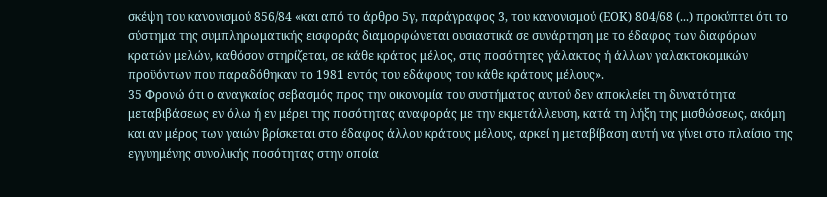σκέψη του κανονισμού 856/84 «και από το άρθρο 5γ, παράγραφος 3, του κανονισμού (ΕΟΚ) 804/68 (...) προκύπτει ότι το σύστημα της συμπληρωματικής εισφοράς διαμορφώνεται ουσιαστικά σε συνάρτηση με το έδαφος των διαφόρων κρατών μελών, καθόσον στηρίζεται, σε κάθε κράτος μέλος, στις ποσότητες γάλακτος ή άλλων γαλακτοκομικών προϋόντων που παραδόθηκαν το 1981 εντός του εδάφους του κάθε κράτους μέλους».
35 Φρονώ ότι ο αναγκαίος σεβασμός προς την οικονομία του συστήματος αυτού δεν αποκλείει τη δυνατότητα μεταβιβάσεως εν όλω ή εν μέρει της ποσότητας αναφοράς με την εκμετάλλευση, κατά τη λήξη της μισθώσεως, ακόμη και αν μέρος των γαιών βρίσκεται στο έδαφος άλλου κράτους μέλους, αρκεί η μεταβίβαση αυτή να γίνει στο πλαίσιο της εγγυημένης συνολικής ποσότητας στην οποία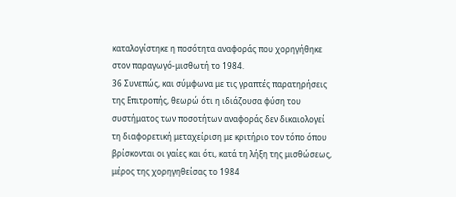καταλογίστηκε η ποσότητα αναφοράς που χορηγήθηκε στον παραγωγό-μισθωτή το 1984.
36 Συνεπώς, και σύμφωνα με τις γραπτές παρατηρήσεις της Επιτροπής, θεωρώ ότι η ιδιάζουσα φύση του συστήματος των ποσοτήτων αναφοράς δεν δικαιολογεί τη διαφορετική μεταχείριση με κριτήριο τον τόπο όπου βρίσκονται οι γαίες και ότι, κατά τη λήξη της μισθώσεως, μέρος της χορηγηθείσας το 1984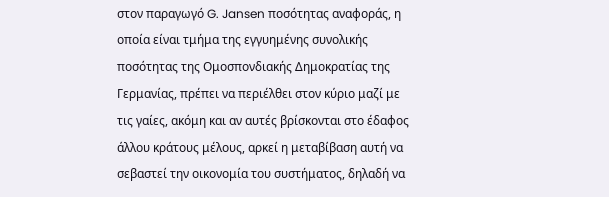στον παραγωγό G. Jansen ποσότητας αναφοράς, η οποία είναι τμήμα της εγγυημένης συνολικής ποσότητας της Ομοσπονδιακής Δημοκρατίας της Γερμανίας, πρέπει να περιέλθει στον κύριο μαζί με τις γαίες, ακόμη και αν αυτές βρίσκονται στο έδαφος άλλου κράτους μέλους, αρκεί η μεταβίβαση αυτή να σεβαστεί την οικονομία του συστήματος, δηλαδή να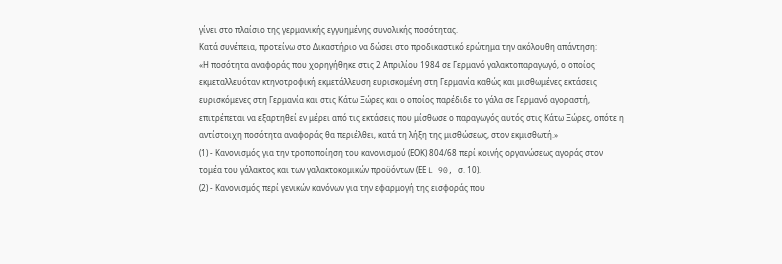γίνει στο πλαίσιο της γερμανικής εγγυημένης συνολικής ποσότητας.
Κατά συνέπεια, προτείνω στο Δικαστήριο να δώσει στο προδικαστικό ερώτημα την ακόλουθη απάντηση:
«Η ποσότητα αναφοράς που χορηγήθηκε στις 2 Απριλίου 1984 σε Γερμανό γαλακτοπαραγωγό, ο οποίος εκμεταλλευόταν κτηνοτροφική εκμετάλλευση ευρισκομένη στη Γερμανία καθώς και μισθωμένες εκτάσεις ευρισκόμενες στη Γερμανία και στις Κάτω Ξώρες και ο οποίος παρέδιδε το γάλα σε Γερμανό αγοραστή, επιτρέπεται να εξαρτηθεί εν μέρει από τις εκτάσεις που μίσθωσε ο παραγωγός αυτός στις Κάτω Ξώρες, οπότε η αντίστοιχη ποσότητα αναφοράς θα περιέλθει, κατά τη λήξη της μισθώσεως, στον εκμισθωτή.»
(1) - Κανονισμός για την τροποποίηση του κανονισμού (ΕΟΚ) 804/68 περί κοινής οργανώσεως αγοράς στον τομέα του γάλακτος και των γαλακτοκομικών προϋόντων (ΕΕ L 90, σ. 10).
(2) - Κανονισμός περί γενικών κανόνων για την εφαρμογή της εισφοράς που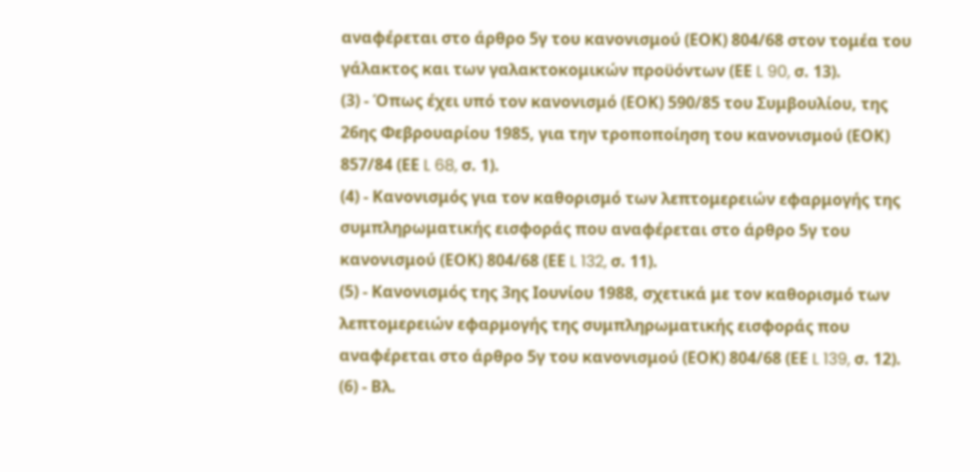αναφέρεται στο άρθρο 5γ του κανονισμού (ΕΟΚ) 804/68 στον τομέα του γάλακτος και των γαλακτοκομικών προϋόντων (ΕΕ L 90, σ. 13).
(3) - Όπως έχει υπό τον κανονισμό (ΕΟΚ) 590/85 του Συμβουλίου, της 26ης Φεβρουαρίου 1985, για την τροποποίηση του κανονισμού (ΕΟΚ) 857/84 (ΕΕ L 68, σ. 1).
(4) - Κανονισμός για τον καθορισμό των λεπτομερειών εφαρμογής της συμπληρωματικής εισφοράς που αναφέρεται στο άρθρο 5γ του κανονισμού (ΕΟΚ) 804/68 (ΕΕ L 132, σ. 11).
(5) - Κανονισμός της 3ης Ιουνίου 1988, σχετικά με τον καθορισμό των λεπτομερειών εφαρμογής της συμπληρωματικής εισφοράς που αναφέρεται στο άρθρο 5γ του κανονισμού (ΕΟΚ) 804/68 (ΕΕ L 139, σ. 12).
(6) - Βλ.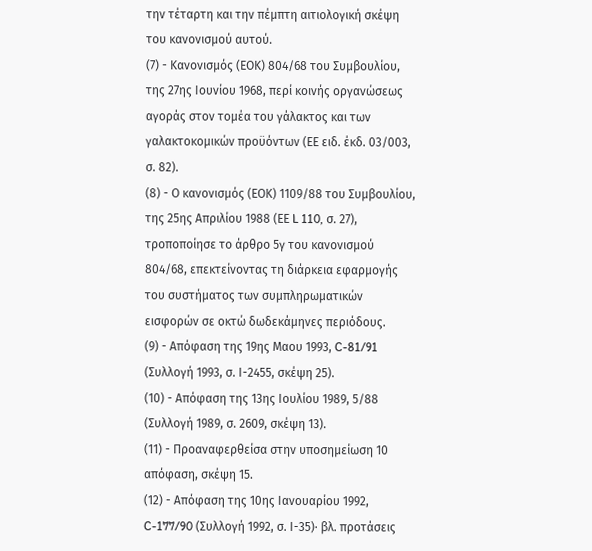την τέταρτη και την πέμπτη αιτιολογική σκέψη του κανονισμού αυτού.
(7) - Κανονισμός (ΕΟΚ) 804/68 του Συμβουλίου, της 27ης Ιουνίου 1968, περί κοινής οργανώσεως αγοράς στον τομέα του γάλακτος και των γαλακτοκομικών προϋόντων (ΕΕ ειδ. έκδ. 03/003, σ. 82).
(8) - Ο κανονισμός (ΕΟΚ) 1109/88 του Συμβουλίου, της 25ης Απριλίου 1988 (ΕΕ L 110, σ. 27), τροποποίησε το άρθρο 5γ του κανονισμού 804/68, επεκτείνοντας τη διάρκεια εφαρμογής του συστήματος των συμπληρωματικών εισφορών σε οκτώ δωδεκάμηνες περιόδους.
(9) - Απόφαση της 19ης Μαου 1993, C-81/91 (Συλλογή 1993, σ. Ι-2455, σκέψη 25).
(10) - Απόφαση της 13ης Ιουλίου 1989, 5/88 (Συλλογή 1989, σ. 2609, σκέψη 13).
(11) - Προαναφερθείσα στην υποσημείωση 10 απόφαση, σκέψη 15.
(12) - Απόφαση της 10ης Ιανουαρίου 1992, C-177/90 (Συλλογή 1992, σ. Ι-35)· βλ. προτάσεις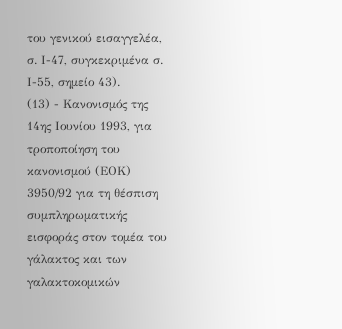του γενικού εισαγγελέα, σ. Ι-47, συγκεκριμένα σ. Ι-55, σημείο 43).
(13) - Κανονισμός της 14ης Ιουνίου 1993, για τροποποίηση του κανονισμού (ΕΟΚ) 3950/92 για τη θέσπιση συμπληρωματικής εισφοράς στον τομέα του γάλακτος και των γαλακτοκομικών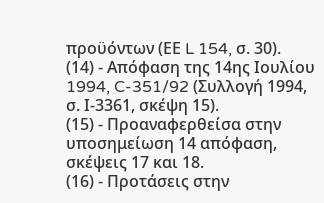προϋόντων (ΕΕ L 154, σ. 30).
(14) - Απόφαση της 14ης Ιουλίου 1994, C-351/92 (Συλλογή 1994, σ. Ι-3361, σκέψη 15).
(15) - Προαναφερθείσα στην υποσημείωση 14 απόφαση, σκέψεις 17 και 18.
(16) - Προτάσεις στην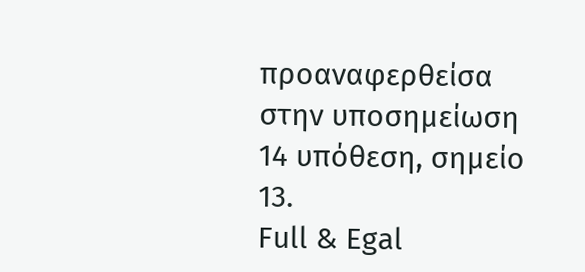προαναφερθείσα στην υποσημείωση 14 υπόθεση, σημείο 13.
Full & Egal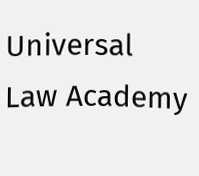Universal Law Academy